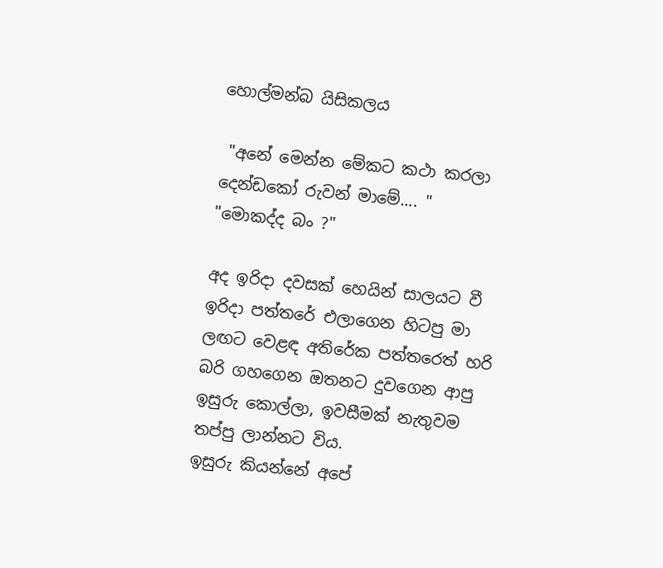හොල්මන්බ යිසිකලය

 "අනේ මෙන්න මේකට කථා කරලා දෙන්ඩකෝ රුවන් මාමේ.... "
"මොකද්ද බං ?"

අද ඉරිදා දවසක් හෙයින් සාලයට වී ඉරිදා පත්තරේ එලාගෙන හිටපු මා ලඟට වෙළඳ අතිරේක පත්තරෙත් හරි බරි ගහගෙන ඔතනට දුවගෙන ආපු ඉසුරු කොල්ලා, ඉවසීමක් නැතුවම තප්පු ලාන්නට විය.
ඉසුරු කියන්නේ අපේ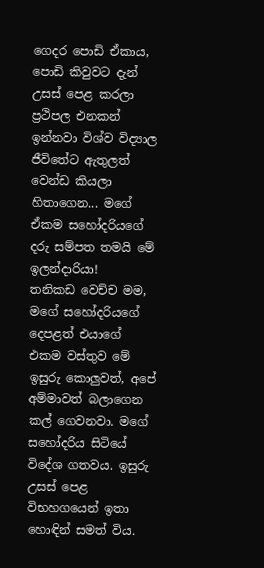ගෙදර පොඩි ඒකාය, පොඩි කිවුවට දැන් උසස් පෙළ කරලා ප්‍රථිපල එනකන් ඉන්නවා විශ්ව විද්‍යාල ජීවිතේට ඇතුලත් වෙන්ඩ කියලා හිතාගෙන... මගේ ඒකම සහෝදරියගේ දරු සම්පත තමයි මේ ඉලන්දාරියා!
තනිකඩ වෙච්ච මම, මගේ සහෝදරියගේ දෙපළත් එයාගේ එකම වස්තුව මේ ඉසුරු කොලුවත්, අපේ අම්මාවත් බලාගෙන කල් ගෙවනවා. මගේ සහෝදරිය සිටියේ විදේශ ගතවය. ඉසුරු උසස් පෙළ විභහගයෙන් ඉතා හොඳින් සමත් විය.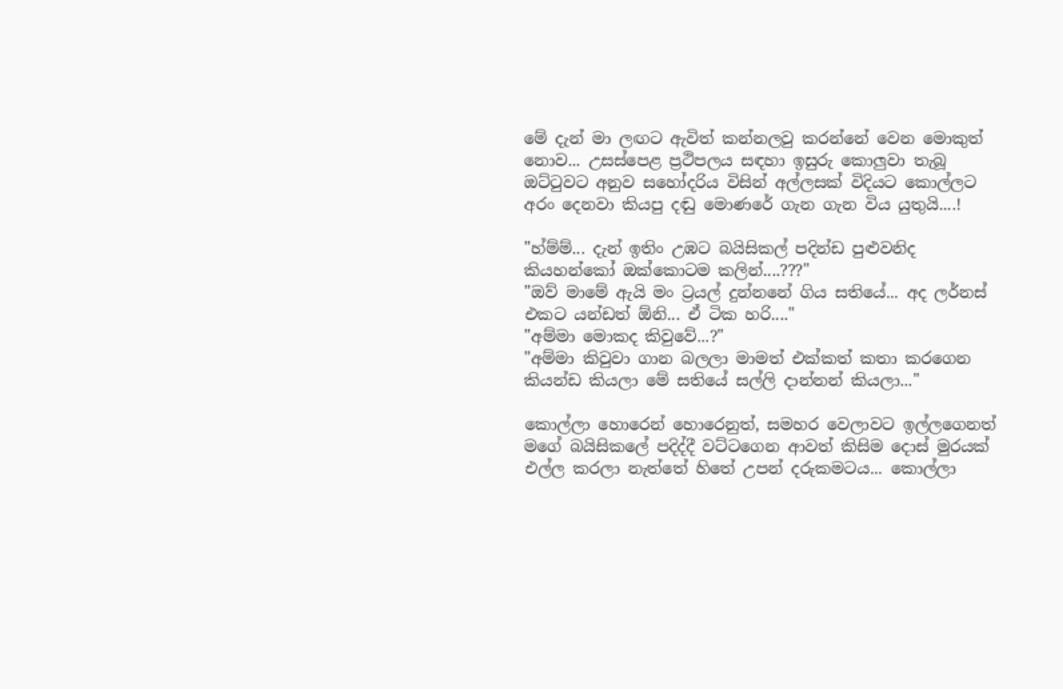මේ දැන් මා ලඟට ඇවිත් කන්නලවු කරන්නේ වෙන මොකුත් නොව... උසස්පෙළ ප්‍රථිපලය සඳහා ඉසුරු කොලුවා තැබූ ඔට්ටුවට අනුව සහෝදරිය විසින් අල්ලසක් විදියට කොල්ලට අරං දෙනවා කියපු දඬු මොණරේ ගැන ගැන විය යුතුයි....!

"හ්ම්ම්... දැන් ඉතිං උඹට බයිසිකල් පදින්ඩ පුළුවනිද කියහන්කෝ ඔක්කොටම කලින්....???"
"ඔව් මාමේ ඇයි මං ට්‍රයල් දුන්නනේ ගිය සතියේ... අද ලර්නස් එකට යන්ඩත් ඕනි... ඒ ටික හරි...."
"අම්මා මොකද කිවුවේ...?"
"අම්මා කිවුවා ගාන බලලා මාමත් එක්කත් කතා කරගෙන කියන්ඩ කියලා මේ සතියේ සල්ලි දාන්නන් කියලා..."

කොල්ලා හොරෙන් හොරෙනුත්, සමහර වෙලාවට ඉල්ලගෙනත් මගේ බයිසිකලේ පදිද්දී වට්ටගෙන ආවත් කිසිම දොස් මුරයක් එල්ල කරලා නැත්තේ හිතේ උපන් දරුකමටය... කොල්ලා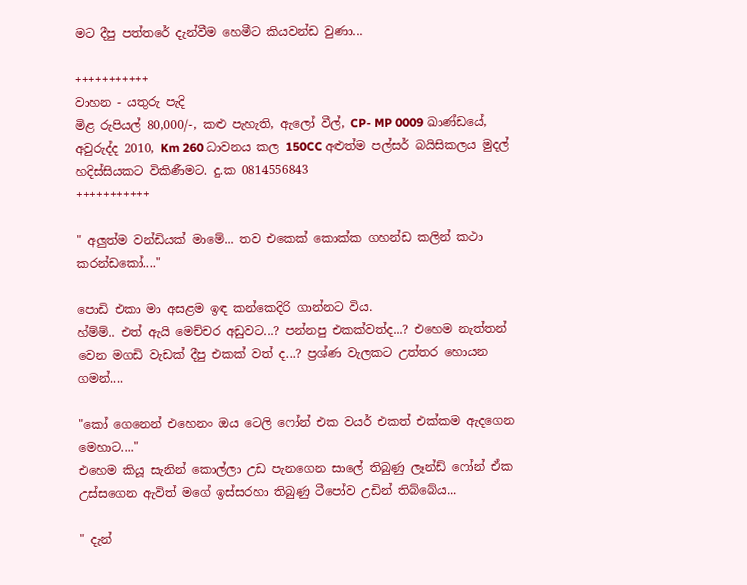මට දීපු පත්තරේ දැන්වීම හෙමීට කියවන්ඩ වුණා...

+++++++++++
වාහන - යතුරු පැදි
මිළ රුපියල් 80,000/-, කළු පැහැති, ඇලෝ වීල්, CP- MP 0009 ඛාණ්ඩයේ, අවුරුද්ද 2010, Km 260 ධාවනය කල 150CC අළුත්ම පල්සර් බයිසිකලය මුදල් හදිස්සියකට විකිණීමට. දු.ක 0814556843
+++++++++++

" අලුත්ම වන්ඩියක් මාමේ... තව එකෙක් කොක්ක ගහන්ඩ කලින් කථා කරන්ඩකෝ...."

පොඩි එකා මා අසළම ඉඳ කන්කෙදිරි ගාන්නට විය.
හ්ම්ම්.. එත් ඇයි මෙච්චර අඩුවට...? පන්නපු එකක්වත්ද...? එහෙම නැත්තන් වෙන මගඩි වැඩක් දීපු එකක් වත් ද...? ප්‍රශ්ණ වැලකට උත්තර හොයන ගමන්....

"කෝ ගෙනෙන් එහෙනං ඔය ටෙලි ෆෝන් එක වයර් එකත් එක්කම ඇදගෙන මෙහාට...."
එහෙම කියූ සැනින් කොල්ලා උඩ පැනගෙන සාලේ තිබුණු ලෑන්ඩ් ෆෝන් ඒක උස්සගෙන ඇවිත් මගේ ඉස්සරහා තිබුණු ටීපෝව උඩින් තිබ්බේය...

" දැන්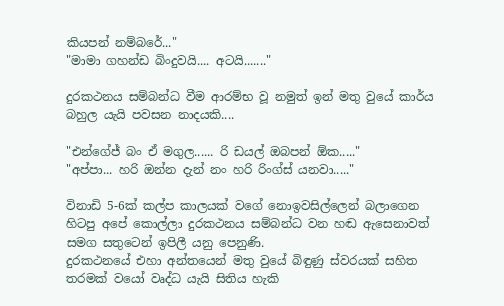කියපන් නම්බරේ..."
"මාමා ගහන්ඩ බිංදුවයි.... අටයි......."

දුරකථනය සම්බන්ධ වීම ආරම්භ වූ නමුත් ඉන් මතු වුයේ කාර්ය බහුල යැයි පවසන නාදයකි....

"එන්ගේජ් බං ඒ මගුල...... රි ඩයල් ඔබපන් ඕක....."
"අප්පා... හරි ඔන්න දැන් නං හරි රිංග්ස් යනවා....."

විනාඩි 5-6ක් කල්ප කාලයක් වගේ නොඉවසිල්ලෙන් බලාගෙන හිටපු අපේ කොල්ලා දුරකථනය සම්බන්ධ වන හඬ ඇසෙනාවත් සමග සතුටෙන් ඉපිලී යනු පෙනුණි.
දුරකථනයේ එහා අන්තයෙන් මතු වුයේ බිඳුණු ස්වරයක් සහිත තරමක් වයෝ වෘද්ධ යැයි සිතිය හැකි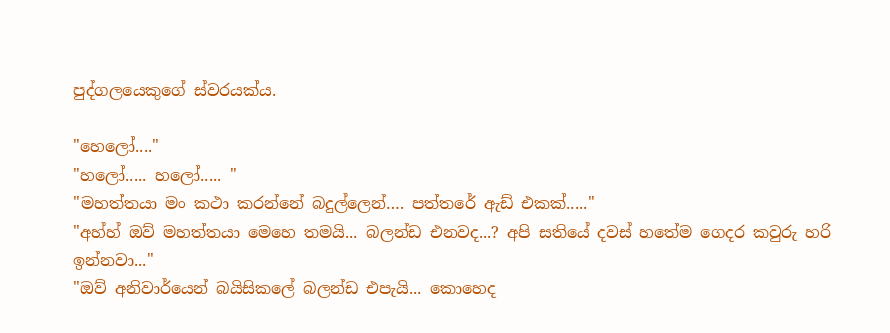පුද්ගලයෙකුගේ ස්වරයක්ය.

"හෙලෝ...."
"හලෝ..... හලෝ..... "
"මහත්තයා මං කථා කරන්නේ බදුල්ලෙන්…. පත්තරේ ඇඩ් එකක්....."
"අහ්හ් ඔව් මහත්තයා මෙහෙ තමයි... බලන්ඩ එනවද...? අපි සතියේ දවස් හතේම ගෙදර කවුරු හරි ඉන්නවා..."
"ඔව් අනිවාර්යෙන් බයිසිකලේ බලන්ඩ එපැයි... කොහෙද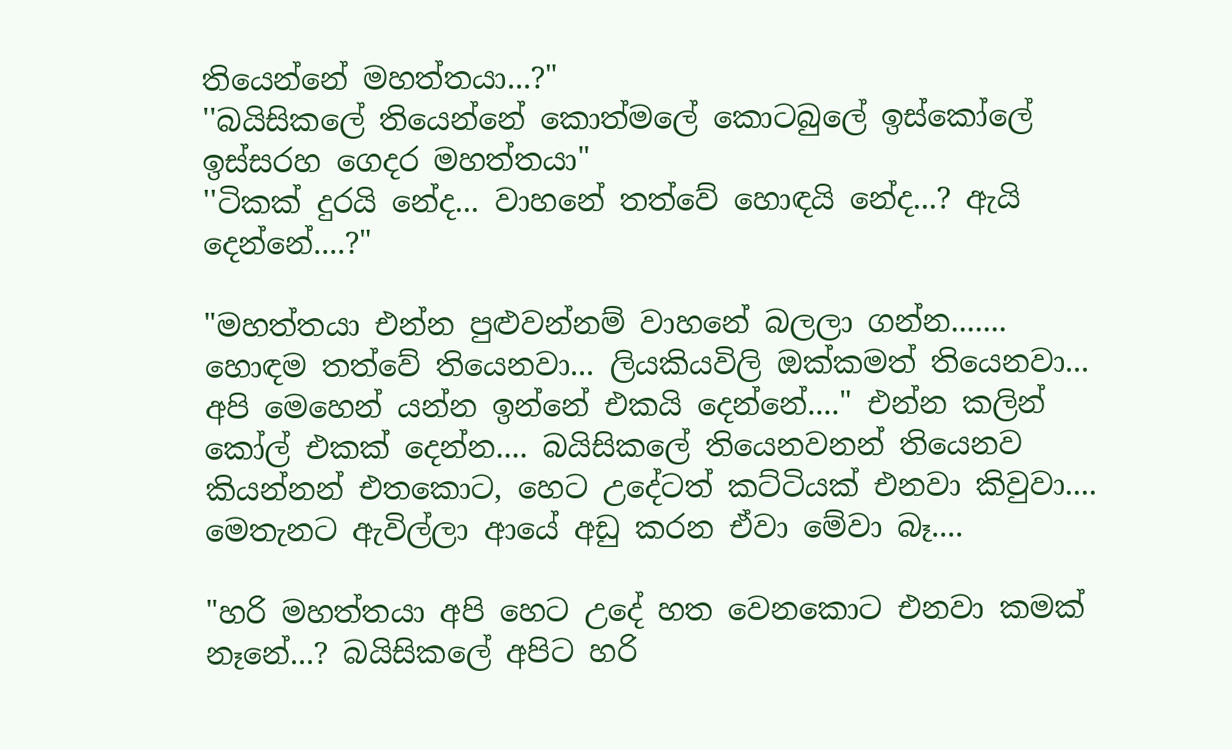තියෙන්නේ මහත්තයා...?"
''බයිසිකලේ තියෙන්නේ කොත්මලේ කොටබුලේ ඉස්කෝලේ ඉස්සරහ ගෙදර මහත්තයා"
''ටිකක් දුරයි නේද... වාහනේ තත්වේ හොඳයි නේද...? ඇයි දෙන්නේ....?"

"මහත්තයා එන්න පුළුවන්නම් වාහනේ බලලා ගන්න....... හොඳම තත්වේ තියෙනවා... ලියකියවිලි ඔක්කමත් තියෙනවා... අපි මෙහෙන් යන්න ඉන්නේ එකයි දෙන්නේ...." එන්න කලින් කෝල් එකක් දෙන්න.... බයිසිකලේ තියෙනවනන් තියෙනව කියන්නන් එතකොට, හෙට උදේටත් කට්ටියක් එනවා කිවුවා.... මෙතැනට ඇවිල්ලා ආයේ අඩු කරන ඒවා මේවා බෑ....

"හරි මහත්තයා අපි හෙට උදේ හත වෙනකොට එනවා කමක් නෑනේ...? බයිසිකලේ අපිට හරි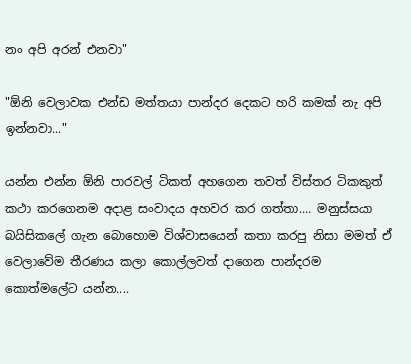නං අපි අරන් එනවා"

"ඕනි වෙලාවක එන්ඩ මත්තයා පාන්දර දෙකට හරි කමක් නැ අපි ඉන්නවා..."

යන්න එන්න ඕනි පාරවල් ටිකත් අහගෙන තවත් විස්තර ටිකකුත් කථා කරගෙනම අදාළ සංවාදය අහවර කර ගත්තා.... මනුස්සයා බයිසිකලේ ගැන බොහොම විශ්වාසයෙන් කතා කරපු නිසා මමත් ඒ වෙලාවේම තීරණය කලා කොල්ලවත් දාගෙන පාන්දරම කොත්මලේට යන්න....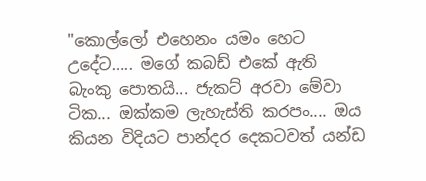"කොල්ලෝ එහෙනං යමං හෙට උදේට….. මගේ කබඩ් එකේ ඇති බැංකු පොතයි... ජැකට් අරවා මේවා ටික... ඔක්කම ලැහැස්ති කරපං.... ඔය කියන විදියට පාන්දර දෙකටවත් යන්ඩ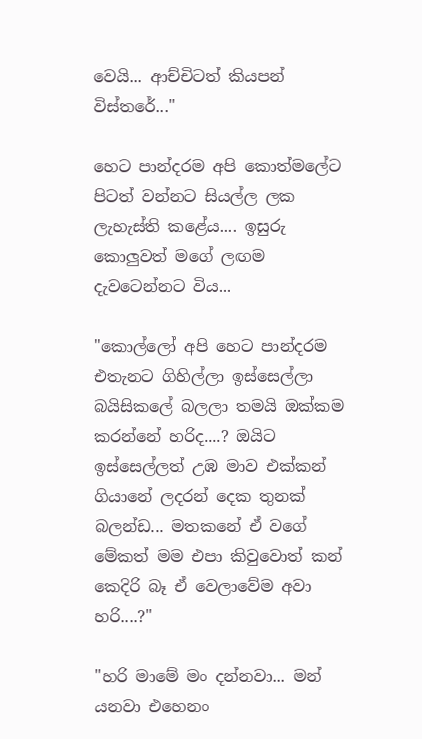වෙයි... ආච්චිටත් කියපන් විස්තරේ..."

හෙට පාන්දරම අපි කොත්මලේට පිටත් වන්නට සියල්ල ලක ලැහැස්ති කළේය.... ඉසුරු කොලුවත් මගේ ලඟම දැවටෙන්නට විය...

"කොල්ලෝ අපි හෙට පාන්දරම එතැනට ගිහිල්ලා ඉස්සෙල්ලා බයිසිකලේ බලලා තමයි ඔක්කම කරන්නේ හරිද....? ඔයිට ඉස්සෙල්ලත් උඹ මාව එක්කන් ගියානේ ලදරන් දෙක තුනක් බලන්ඩ... මතකනේ ඒ වගේ මේකත් මම එපා කිවුවොත් කන් කෙදිරි බෑ ඒ වෙලාවේම අවා හරි....?"

"හරි මාමේ මං දන්නවා... මන් යනවා එහෙනං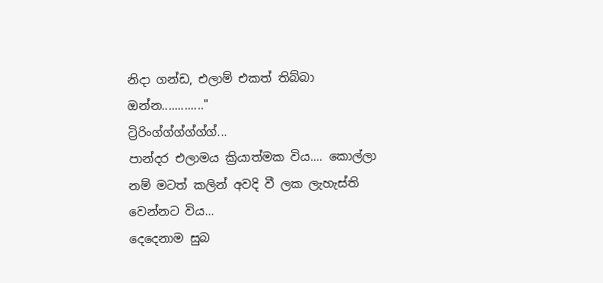නිදා ගන්ඩ, එලාම් එකත් තිබ්බා ඔන්න............."
ට්‍රිරිංග්ග්ග්ග්ග්ග්...
පාන්දර එලාමය ක්‍රියාත්මක විය.... කොල්ලා නම් මටත් කලින් අවදි වී ලක ලැහැස්ති වෙන්නට විය...
දෙදෙනාම සුබ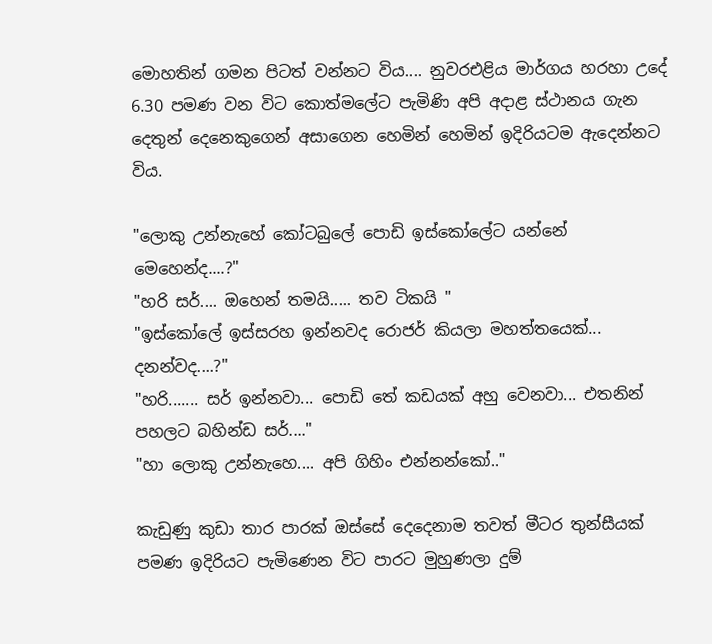මොහතින් ගමන පිටත් වන්නට විය.... නුවරඑළිය මාර්ගය හරහා උදේ 6.30 පමණ වන විට කොත්මලේට පැමිණි අපි අදාළ ස්ථානය ගැන දෙතුන් දෙනෙකුගෙන් අසාගෙන හෙමින් හෙමින් ඉදිරියටම ඇදෙන්නට විය.

"ලොකු උන්නැහේ කෝටබුලේ පොඩි ඉස්කෝලේට යන්නේ මෙහෙන්ද....?"
"හරි සර්.... ඔහෙන් තමයි..... තව ටිකයි "
"ඉස්කෝලේ ඉස්සරහ ඉන්නවද රොජර් කියලා මහත්තයෙක්... දනන්වද....?"
"හරි....... සර් ඉන්නවා... පොඩි තේ කඩයක් අහු වෙනවා... එතනින් පහලට බහින්ඩ සර්...."
"හා ලොකු උන්නැහෙ.... අපි ගිහිං එන්නන්කෝ.."

කැඩුණු කුඩා තාර පාරක් ඔස්සේ දෙදෙනාම තවත් මීටර තුන්සීයක් පමණ ඉදිරියට පැමිණෙන විට පාරට මුහුණලා දුම්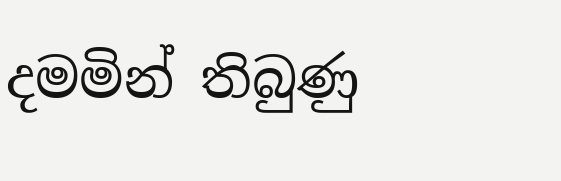දමමින් තිබුණු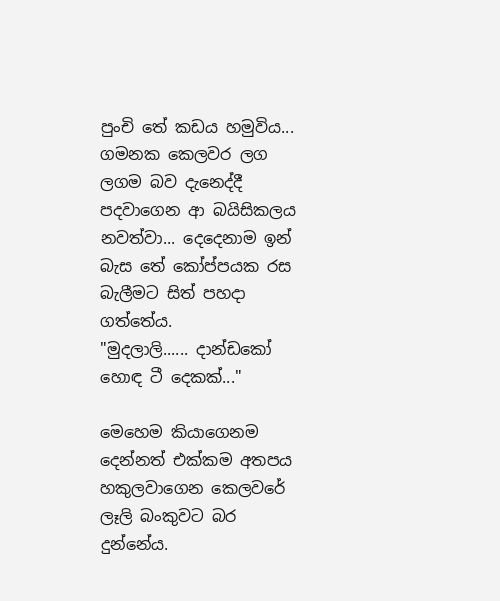පුංචි තේ කඩය හමුවිය... ගමනක කෙලවර ලග ලගම බව දැනෙද්දී පදවාගෙන ආ බයිසිකලය නවත්වා... දෙදෙනාම ඉන් බැස තේ කෝප්පයක රස බැලීමට සිත් පහදා ගත්තේය.
"මුදලාලි...... දාන්ඩකෝ හොඳ ටී දෙකක්..."

මෙහෙම කියාගෙනම දෙන්නත් එක්කම අතපය හකුලවාගෙන කෙලවරේ ලෑලි බංකුවට බර දුන්නේය.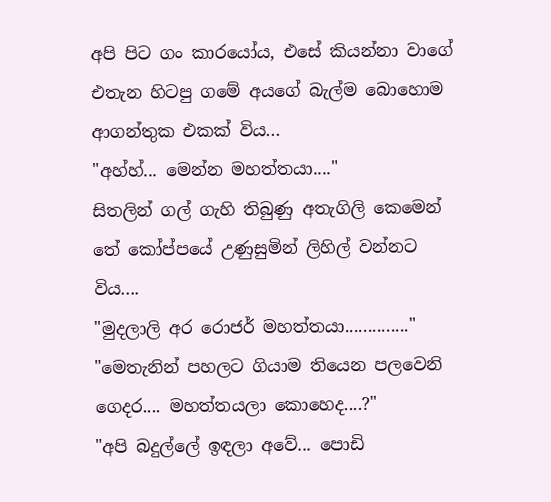අපි පිට ගං කාරයෝය, එසේ කියන්නා වාගේ එතැන හිටපු ගමේ අයගේ බැල්ම බොහොම ආගන්තුක එකක් විය...
"අහ්හ්... මෙන්න මහත්තයා...."
සිතලින් ගල් ගැහි තිබුණු අතැගිලි කෙමෙන් තේ කෝප්පයේ උණුසුමින් ලිහිල් වන්නට විය....
"මුදලාලි අර රොජර් මහත්තයා.............."
"මෙතැනින් පහලට ගියාම තියෙන පලවෙනි ගෙදර.... මහත්තයලා කොහෙද....?"
"අපි බදුල්ලේ ඉඳලා අවේ... පොඩි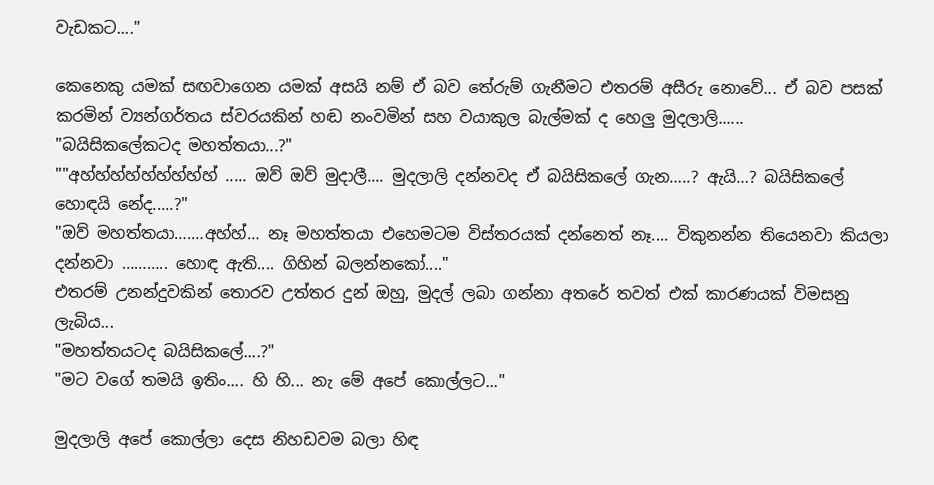වැඩකට...."

කෙනෙකු යමක් සඟවාගෙන යමක් අසයි නම් ඒ බව තේරුම් ගැනීමට එතරම් අසීරු නොවේ... ඒ බව පසක් කරමින් ව්‍යන්ගර්තය ස්වරයකින් හඬ නංවමින් සහ වයාකුල බැල්මක් ද හෙලු මුදලාලි......
"බයිසිකලේකටද මහත්තයා...?"
""අහ්හ්හ්හ්හ්හ්හ්හ්හ් ..... ඔව් ඔව් මුදාලී.... මුදලාලි දන්නවද ඒ බයිසිකලේ ගැන…..? ඇයි…? බයිසිකලේ හොඳයි නේද.....?"
"ඔව් මහත්තයා….…අහ්හ්… නෑ මහත්තයා එහෙමටම විස්තරයක් දන්නෙත් නෑ.... විකුනන්න තියෙනවා කියලා දන්නවා ……….. හොඳ ඇති.... ගිහින් බලන්නකෝ...."
එතරම් උනන්දුවකින් තොරව උත්තර දුන් ඔහු, මුදල් ලබා ගන්නා අතරේ තවත් එක්‌ කාරණයක් විමසනු ලැබිය...
"මහත්තයටද බයිසිකලේ....?"
"මට වගේ තමයි ඉතිං.... හි හි... නැ මේ අපේ කොල්ලට..."

මුදලාලි අපේ කොල්ලා දෙස නිහඩවම බලා හිඳ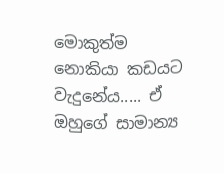මොකුත්ම නොකියා කඩයට වැදුනේය..... ඒ ඔහුගේ සාමාන්‍ය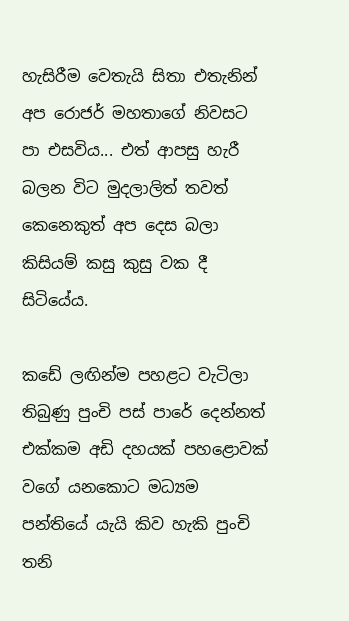හැසිරීම වෙතැයි සිතා එතැනින් අප රොජර් මහතාගේ නිවසට පා එසවිය... එත් ආපසු හැරී බලන විට මුදලාලිත් තවත් කෙනෙකුත් අප දෙස බලා කිසියම් කසු කුසු වක දී සිටියේය.

කඩේ ලඟින්ම පහළට වැටිලා තිබුණු පුංචි පස් පාරේ දෙන්නත් එක්කම අඩි දහයක් පහළොවක් වගේ යනකොට මධ්‍යම පන්තියේ යැයි කිව හැකි පුංචි තනි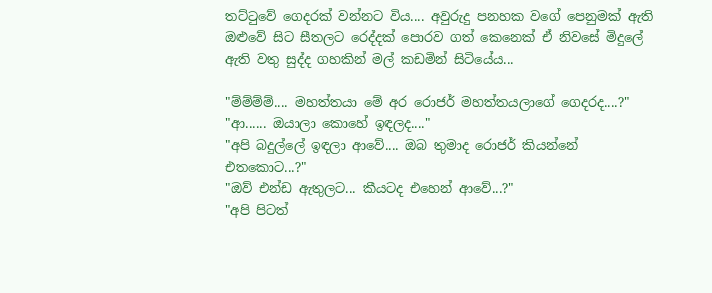තට්ටුවේ ගෙදරක් වන්නට විය.... අවුරුදු පනහක වගේ පෙනුමක් ඇති ඔළුවේ සිට සීතලට රෙද්දක් පොරව ගත් කෙනෙක් ඒ නිවසේ මිදුලේ ඇති වතු සුද්ද ගහකින් මල් කඩමින් සිටියේය...

"ම්ම්ම්ම්.... මහත්තයා මේ අර රොජර් මහත්තයලාගේ ගෙදරද....?"
"ආ...... ඔයාලා කොහේ ඉඳලද...."
"අපි බදුල්ලේ ඉඳලා ආවේ.... ඔබ තුමාද රොජර් කියන්නේ එතකොට...?"
"ඔව් එන්ඩ ඇතුලට... කීයටද එහෙන් ආවේ...?"
"අපි පිටත්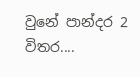වුනේ පාන්දර 2 විතර....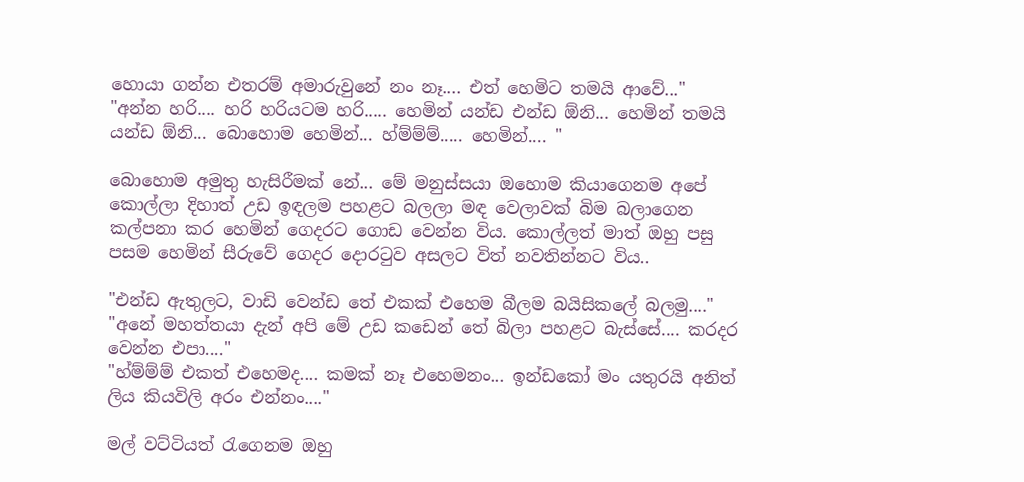හොයා ගන්න එතරම් අමාරුවුනේ නං නෑ.... එත් හෙමිට තමයි ආවේ..."
"අන්න හරි.... හරි හරියටම හරි..... හෙමින් යන්ඩ එන්ඩ ඕනි... හෙමින් තමයි යන්ඩ ඕනි... බොහොම හෙමින්... හ්ම්ම්ම්..... හෙමින්.... "

බොහොම අමුතු හැසිරීමක් නේ... මේ මනුස්සයා ඔහොම කියාගෙනම අපේ කොල්ලා දිහාත් උඩ ඉඳලම පහළට බලලා මඳ වෙලාවක් බිම බලාගෙන කල්පනා කර හෙමින් ගෙදරට ගොඩ වෙන්න විය. කොල්ලත් මාත් ඔහු පසු පසම හෙමින් සීරුවේ ගෙදර දොරටුව අසලට විත් නවතින්නට විය..

"එන්ඩ ඇතුලට, වාඩි වෙන්ඩ තේ එකක් එහෙම බීලම බයිසිකලේ බලමු...."
"අනේ මහත්තයා දැන් අපි මේ උඩ කඩෙන් තේ බිලා පහළට බැස්සේ.... කරදර වෙන්න එපා...."
"හ්ම්ම්ම් එකත් එහෙමද.... කමක් නෑ එහෙමනං... ඉන්ඩකෝ මං යතුරයි අනිත් ලිය කියවිලි අරං එන්නං...."

මල් වට්ටියත් රැගෙනම ඔහු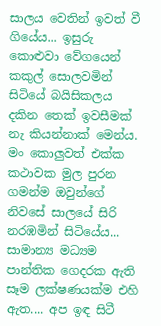සාලය වෙතින් ඉවත් වී ගියේය... ඉසුරු කොළුවා වේගයෙන් කකුල් සොලවමින් සිටියේ බයිසිකලය දකින තෙක් ඉවසීමක් නැ කියන්නාක් මෙන්ය. මං කොලුවත් එක්ක කථාවක මුල පුරන ගමන්ම ඔවුන්ගේ නිවසේ සාලයේ සිරි නරඹමින් සිටියේය... සාමාන්‍ය මධ්‍යම පාන්තික ගෙදරක ඇති සෑම ලක්ෂණයක්ම එහි ඇත.... අප ඉඳ සිටී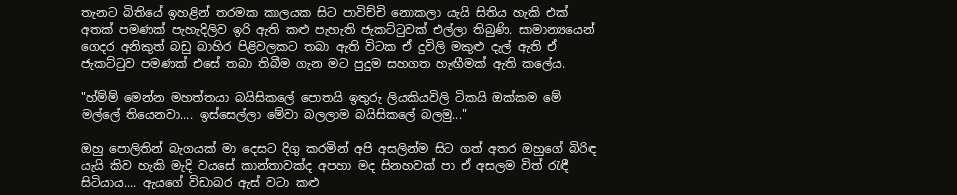තැනට බිතියේ ඉහළින් තරමක කාලයක සිට පාවිච්චි නොකලා යැයි සිතිය හැකි එක් අතක් පමණක් පැහැදිලිව ඉරි ඇති කළු පැහැති ජැකට්ටුවක් එල්ලා තිබුණි. සාමාන්‍යයෙන් ගෙදර අනිකුත් බඩු බාහිර පිළිවලකට තබා ඇති විටක ඒ දුවිලි මකුළු දැල් ඇති ඒ ජැකට්ටුව පමණක් එසේ තබා තිබීම ගැන මට පුදුම සහගත හැඟීමක් ඇති කලේය.

"හ්ම්ම් මෙන්න මහත්තයා බයිසිකලේ පොතයි ඉතුරු ලියකියවිලි ටිකයි ඔක්කම මේ මල්ලේ තියෙනවා.... ඉස්සෙල්ලා මේවා බලලාම බයිසිකලේ බලමු..."

ඔහු පොලිතින් බැගයක් මා දෙසට දිගු කරමින් අපි අසලින්ම සිට ගත් අතර ඔහුගේ බිරිඳ යැයි කිව හැකි මැදි වයසේ කාන්තාවක්ද අපහා මද සිනහවක් පා ඒ අසලම විත් රැඳී සිටියාය.... ඇයගේ විඩාබර ඇස් වටා කළු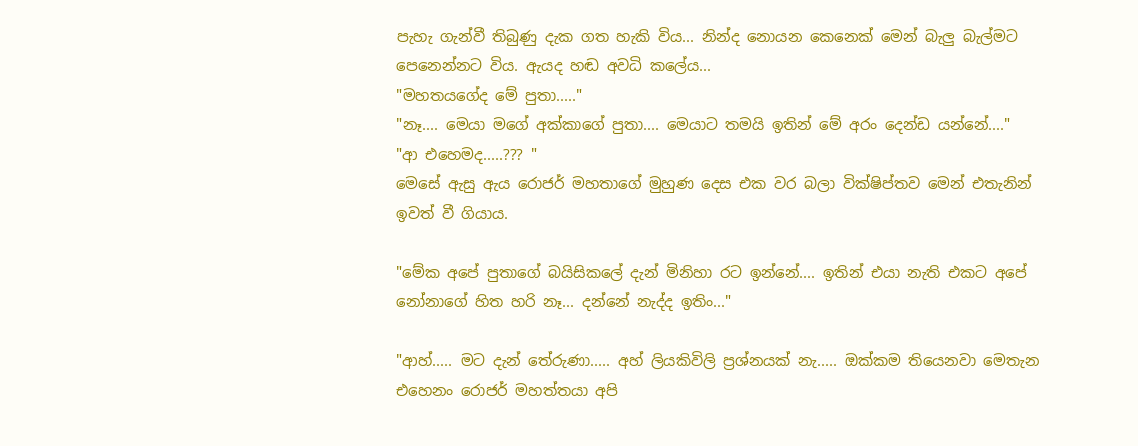පැහැ ගැන්වී තිබුණු දැක ගත හැකි විය... නින්ද නොයන කෙනෙක් මෙන් බැලු බැල්මට පෙනෙන්නට විය. ඇයද හඬ අවධි කලේය...
"මහතයගේද මේ පුතා....."
"නෑ.... මෙයා මගේ අක්කාගේ පුතා.... මෙයාට තමයි ඉතින් මේ අරං දෙන්ඩ යන්නේ...."
"ආ එහෙමද.....??? "
මෙසේ ඇසු ඇය රොජර් මහතාගේ මුහුණ දෙස එක වර බලා වික්ෂිප්තව මෙන් එතැනින් ඉවත් වී ගියාය.

"මේක අපේ පුතාගේ බයිසිකලේ දැන් මිනිහා රට ඉන්නේ.... ඉතින් එයා නැති එකට අපේ නෝනාගේ හිත හරි නෑ... දන්නේ නැද්ද ඉතිං..."

"ආහ්..... මට දැන් තේරුණා..... අහ් ලියකිවිලි ප්‍රශ්නයක් නැ..... ඔක්කම තියෙනවා මෙතැන එහෙනං රොජර් මහත්තයා අපි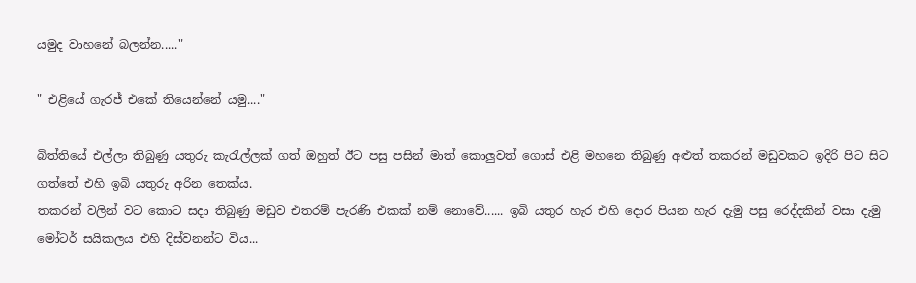යමුද වාහනේ බලන්න....."

" එළියේ ගැරජ් එකේ තියෙන්නේ යමු...."

බිත්තියේ එල්ලා තිබුණු යතුරු කැරැල්ලක් ගත් ඔහුත් ඊට පසු පසින් මාත් කොලුවත් ගොස් එළි මහනෙ තිබුණු අළුත් තකරන් මඩුවකට ඉදිරි පිට සිට ගත්තේ එහි ඉබි යතුරු අරින තෙක්ය.
තකරන් වලින් වට කොට සදා තිබුණු මඩුව එතරම් පැරණි එකක් නම් නොවේ...... ඉබි යතුර හැර එහි දොර පියන හැර දැමු පසු රෙද්දකින් වසා දැමු මෝටර් සයිකලය එහි දිස්වනන්ට විය...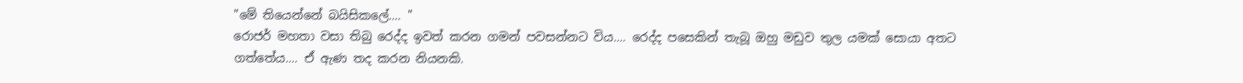"මේ තියෙන්නේ බයිසිකලේ.... "
රොජර් මහතා වසා තිබු රෙද්ද ඉවත් කරන ගමන් පවසන්නට විය.... රෙද්ද පසෙකින් තැබූ ඔහු මඩුව තුල යමක් සොයා අතට ගත්තේය.... ඒ ඇණ තද කරන නියනකි.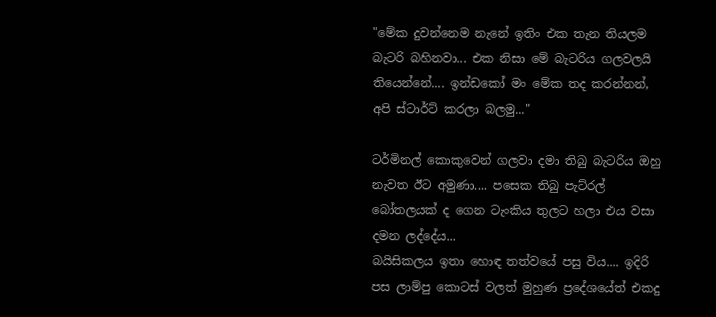"මේක දුවන්නෙම නැනේ ඉතිං එක තැන තියලම බැටරි බහිනවා... එක නිසා මේ බැටරිය ගලවලයි තියෙන්නේ.... ඉන්ඩකෝ මං මේක තද කරන්නන්, අපි ස්ටාර්ට් කරලා බලමු..."

ටර්මිනල් කොකුවෙන් ගලවා දමා තිබු බැටරිය ඔහු නැවත ඊට අමුණා.... පසෙක තිබු පැට්රල් බෝතලයක් ද ගෙන ටැංකිය තුලට හලා එය වසා දමන ලද්දේය...
බයිසිකලය ඉතා හොඳ තත්වයේ පසු විය.... ඉදිරි පස ලාම්පු කොටස් වලත් මුහුණ ප්‍රදේශයේත් එකදු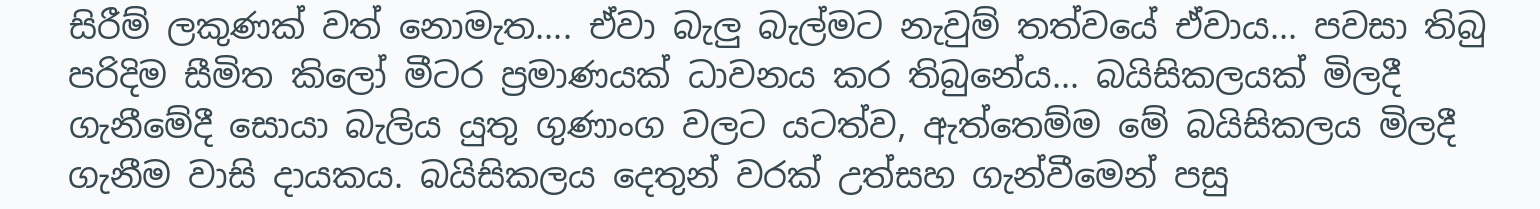සිරීම් ලකුණක් වත් නොමැත.... ඒවා බැලු බැල්මට නැවුම් තත්වයේ ඒවාය... පවසා තිබු පරිදිම සීමිත කිලෝ මීටර ප්‍රමාණයක් ධාවනය කර තිබුනේය... බයිසිකලයක් මිලදී ගැනීමේදී සොයා බැලිය යුතු ගුණාංග වලට යටත්ව, ඇත්තෙම්ම මේ බයිසිකලය මිලදී ගැනීම වාසි දායකය. බයිසිකලය දෙතුන් වරක් උත්සහ ගැන්වීමෙන් පසු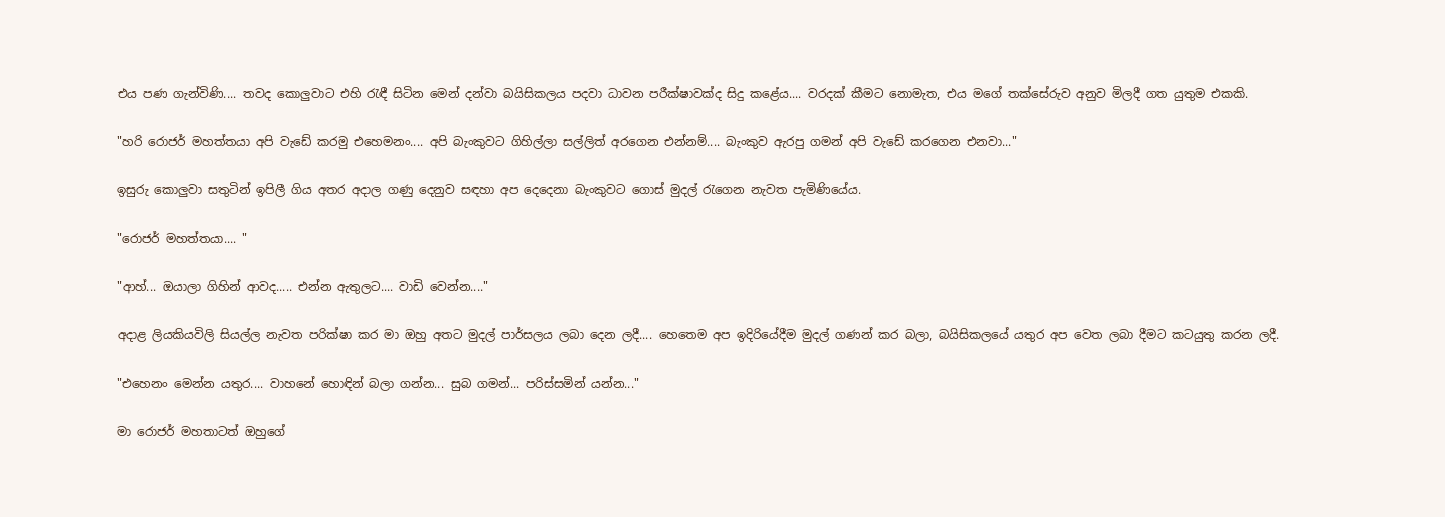එය පණ ගැන්විණි.... තවද කොලුවාට එහි රැඳී සිටින මෙන් දන්වා බයිසිකලය පදවා ධාවන පරීක්ෂාවක්ද සිදු කළේය.... වරදක් කීමට නොමැත, එය මගේ තක්සේරුව අනුව මිලදී ගත යුතුම එකකි.

"හරි රොජර් මහත්තයා අපි වැඩේ කරමු එහෙමනං.... අපි බැංකුවට ගිහිල්ලා සල්ලිත් අරගෙන එන්නම්.... බැංකුව ඇරපු ගමන් අපි වැඩේ කරගෙන එනවා..."

ඉසුරු කොලුවා සතුටින් ඉපිලී ගිය අතර අදාල ගණු දෙනුව සඳහා අප දෙදෙනා බැංකුවට ගොස් මුදල් රැගෙන නැවත පැමිණියේය.

"රොජර් මහත්තයා.... "

"ආහ්... ඔයාලා ගිහින් ආවද..... එන්න ඇතුලට.... වාඩි වෙන්න...."

අදාළ ලියකියවිලි සියල්ල නැවත පරික්ෂා කර මා ඔහු අතට මුදල් පාර්සලය ලබා දෙන ලදී.... හෙතෙම අප ඉදිරියේදීම මුදල් ගණන් කර බලා, බයිසිකලයේ යතුර අප වෙත ලබා දීමට කටයුතු කරන ලදී.

"එහෙනං මෙන්න යතුර.... වාහනේ හොඳින් බලා ගන්න... සුබ ගමන්... පරිස්සමින් යන්න..."

මා රොජර් මහතාටත් ඔහුගේ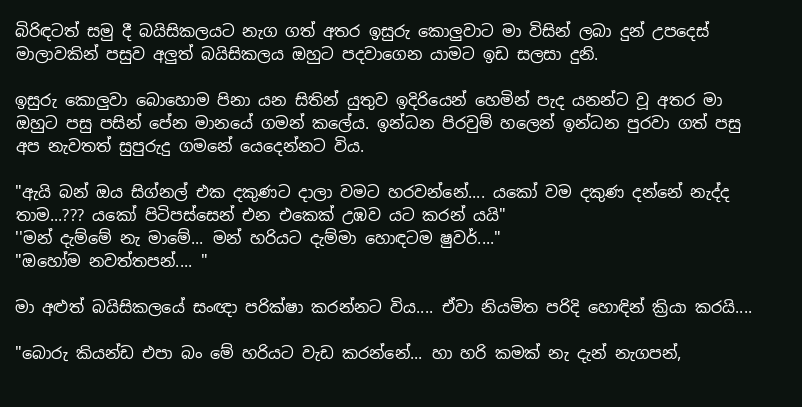බිරිඳටත් සමු දී බයිසිකලයට නැග ගත් අතර ඉසුරු කොලුවාට මා විසින් ලබා දුන් උපදෙස් මාලාවකින් පසුව අලුත් බයිසිකලය ඔහුට පදවාගෙන යාමට ඉඩ සලසා දුනි.

ඉසුරු කොලුවා බොහොම පිනා යන සිතින් යුතුව ඉදිරියෙන් හෙමින් පැද යනන්ට වූ අතර මා ඔහුට පසු පසින් පේන මානයේ ගමන් කලේය. ඉන්ධන පිරවුම් හලෙන් ඉන්ධන පුරවා ගත් පසු අප නැවතත් සුපුරුදු ගමනේ යෙදෙන්නට විය.

"ඇයි බන් ඔය සිග්නල් එක දකුණට දාලා වමට හරවන්නේ.... යකෝ වම දකුණ දන්නේ නැද්ද තාම...??? යකෝ පිටිපස්සෙන් එන එකෙක් උඹව යට කරන් යයි"
''මන් දැම්මේ නැ මාමේ... මන් හරියට දැම්මා හොඳටම ෂුවර්...."
"ඔහෝම නවත්තපන්.... "

මා අළුත් බයිසිකලයේ සංඥා පරික්ෂා කරන්නට විය.... ඒවා නියමිත පරිදි හොඳින් ක්‍රියා කරයි....

"බොරු කියන්ඩ එපා බං මේ හරියට වැඩ කරන්නේ... හා හරි කමක් නැ දැන් නැගපන්,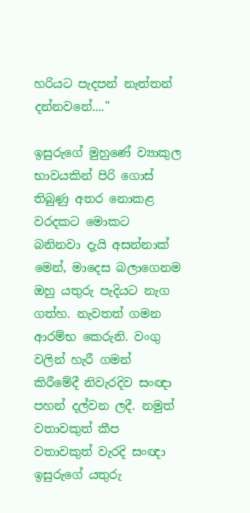හරියට පැදපන් නැත්තන් දන්නවනේ...."

ඉසුරුගේ මුහුණේ ව්‍යාකුල භාවයකින් පිරි ගොස් තිබුණු අතර නොකළ වරදකට මොකට බනිනවා දැයි අසන්නාක් මෙන්, මාදෙස බලාගෙනම ඔහු යතුරු පැදියට නැග ගත්හ. නැවතත් ගමන ආරම්භ කෙරුනි. වංගු වලින් හැරී ගමන් කිරීමේදී නිවැරදිව සංඥා පහන් දල්වන ලදී. නමුත් වතාවකුත් කීප වතාවකුත් වැරදි සංඥා ඉසුරුගේ යතුරු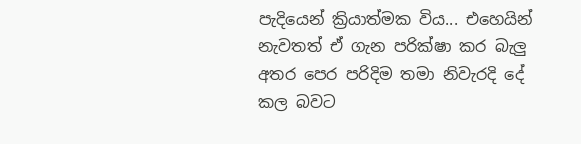පැදියෙන් ක්‍රියාත්මක විය... එහෙයින් නැවතත් ඒ ගැන පරික්ෂා කර බැලු අතර පෙර පරිදිම තමා නිවැරදි දේ කල බවට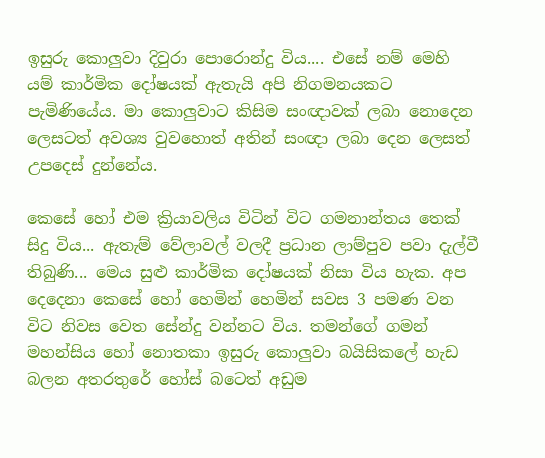ඉසුරු කොලුවා දිවුරා පොරොන්දු විය.... එසේ නම් මෙහි යම් කාර්මික දෝෂයක් ඇතැයි අපි නිගමනයකට පැමිණියේය. මා කොලුවාට කිසිම සංඥාවක් ලබා නොදෙන ලෙසටත් අවශ්‍ය වුවහොත් අතින් සංඥා ලබා දෙන ලෙසත් උපදෙස් දුන්නේය.

කෙසේ හෝ එම ක්‍රියාවලිය විටින් විට ගමනාන්තය තෙක් සිදු විය... ඇතැම් වේලාවල් වලදී ප්‍රධාන ලාම්පුව පවා දැල්වී තිබුණි... මෙය සුළු කාර්මික දෝෂයක් නිසා විය හැක. අප දෙදෙනා කෙසේ හෝ හෙමින් හෙමින් සවස 3 පමණ වන විට නිවස වෙත සේන්දු වන්නට විය. තමන්ගේ ගමන් මහන්සිය හෝ නොතකා ඉසුරු කොලුවා බයිසිකලේ හැඩ බලන අතරතුරේ හෝස් බටෙත් අඩුම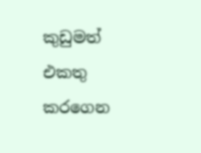කුඩුමත් එකතු කරගෙන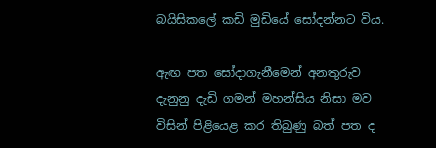බයිසිකලේ කඩි මුඩියේ සෝදන්නට විය.

ඇඟ පත සෝදාගැනීමෙන් අනතුරුව දැනුනු දැඩි ගමන් මහන්සිය නිසා මව විසින් පිළියෙළ කර තිබුණු බත් පත ද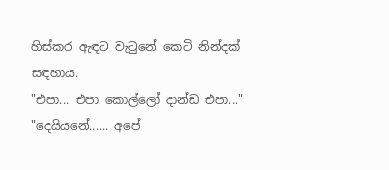හිස්කර ඇඳට වැටුනේ කෙටි නින්දක් සඳහාය.
"එපා... එපා කොල්ලෝ දාන්ඩ එපා..."
"දෙයියනේ...... අපේ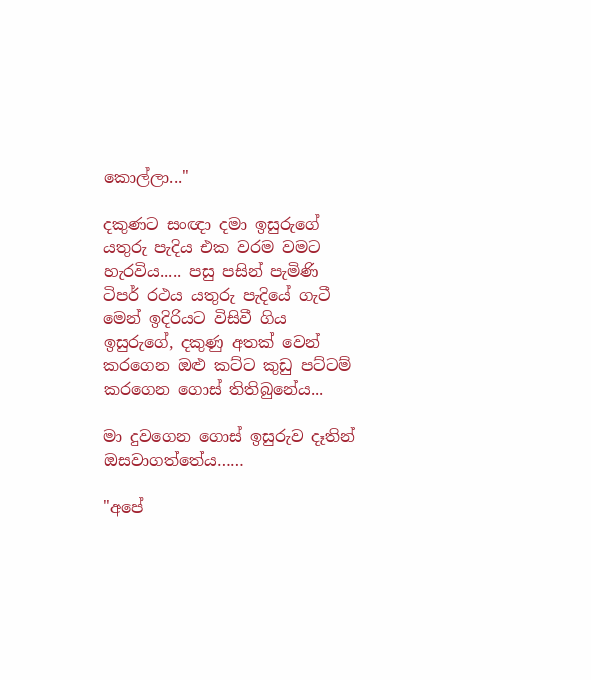කොල්ලා..."

දකුණට සංඥා දමා ඉසුරුගේ යතුරු පැදිය එක වරම වමට හැරවිය..... පසු පසින් පැමිණි ටිපර් රථය යතුරු පැදියේ ගැටී මෙන් ඉදිරියට විසිවී ගිය ඉසුරුගේ, දකුණු අතක් වෙන් කරගෙන ඔළු කට්ට කුඩු පට්ටම් කරගෙන ගොස් තිතිබුනේය...

මා දුවගෙන ගොස් ඉසුරුව දෑතින් ඔසවාගත්තේය……

"අපේ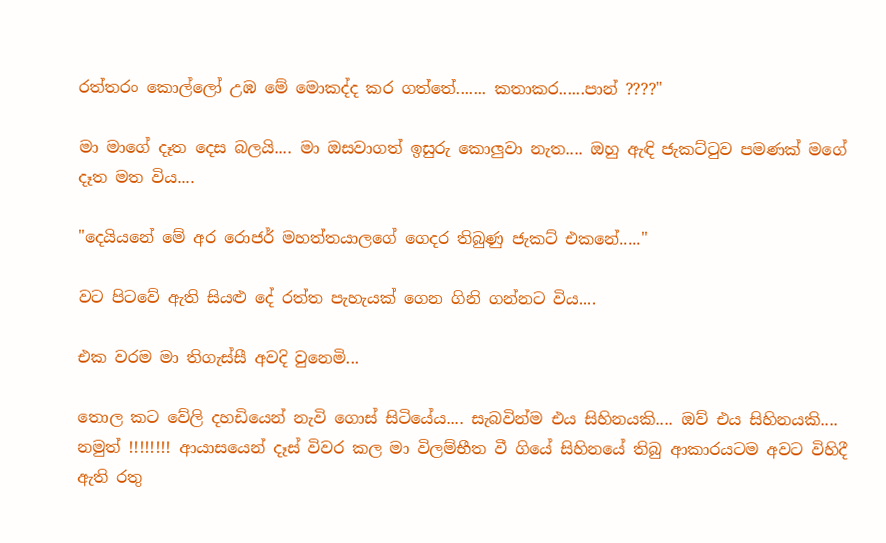රත්තරං කොල්ලෝ උඹ මේ මොකද්ද කර ගත්තේ....... කතාකර......පාන් ????"

මා මාගේ දෑත දෙස බලයි.... මා ඔසවාගත් ඉසුරු කොලුවා නැත.... ඔහු ඇඳි ජැකට්ටුව පමණක් මගේ දෑත මත විය....

"දෙයියනේ මේ අර රොජර් මහත්තයාලගේ ගෙදර තිබුණු ජැකට් එකනේ....."

වට පිටවේ ඇති සියළු දේ රත්ත පැහැයක් ගෙන ගිනි ගන්නට විය....

එක වරම මා තිගැස්සී අවදි වුනෙමි...

තොල කට වේලි දහඩියෙන් නැවි ගොස් සිටියේය.... සැබවින්ම එය සිහිනයකි.... ඔව් එය සිහිනයකි.... නමුත් !!!!!!!! ආයාසයෙන් දෑස් විවර කල මා විලම්භීත වී ගියේ සිහිනයේ තිබු ආකාරයටම අවට විහිදී ඇති රතු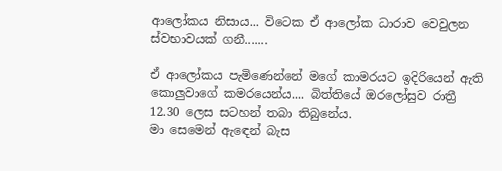ආලෝකය නිසාය... විටෙක ඒ ආලෝක ධාරාව වෙවුලන ස්වභාවයක් ගනී.......

ඒ ආලෝකය පැමිණෙන්නේ මගේ කාමරයට ඉදිරියෙන් ඇති කොලුවාගේ කමරයෙන්ය.... බිත්තියේ ඔරලෝසුව රාත්‍රී 12.30 ලෙස සටහන් තබා තිබුනේය.
මා සෙමෙන් ඇඳෙන් බැස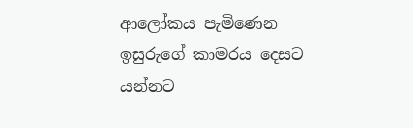ආලෝකය පැමිණෙන ඉසුරුගේ කාමරය දෙසට යන්නට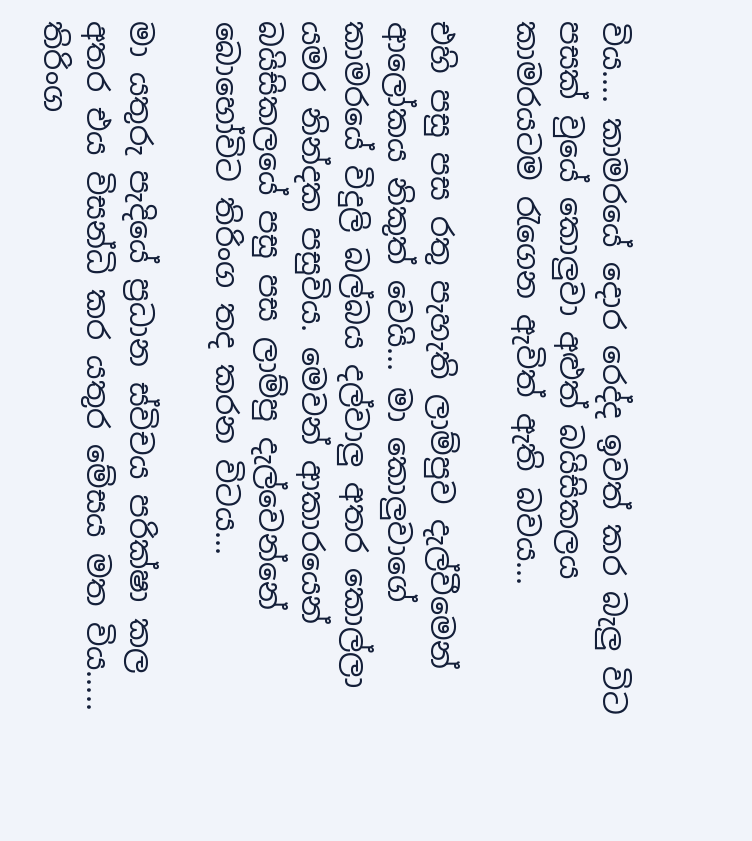විය.... කාමරයේ දොර රෙද්ද ඉවත් කර බැලු විට පසක් වුයේ කොලුවා අළුත් බයිසිකලය කාමරයටම රැගෙන ඇවිත් ඇති බවය...

එහි පසු පස රතු පැහැති ලාම්පුව දැල්වීමෙන් ආලෝකය නිකුත් වෙයි... මා කොලුවාගේ කාමරයේ විදුලි බල්බය දල්වාලු අතර කොල්ලා යමර නින්දක පසුවිය. මෙවන් ආකාරයෙන් බයිසිකලයේ පසු පස ලාම්පු දැල්වෙන්නේ බොහෝවිට තිරිංග තද කරන විටය...

මා යතුරු පැදියේ ප්‍රධාන ස්විචය පරික්ෂා කල අතර එය විසන්ධි කර යතුර මේසය මත විය..... තිරිංග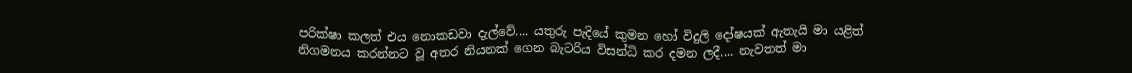පරික්ෂා කලත් එය නොකඩවා දැල්වේ.... යතුරු පැදියේ කුමන හෝ විදුලි දෝෂයක් ඇතැයි මා යළිත් නිගමනය කරන්නට වූ අතර නියනක් ගෙන බැටරිය විසන්ධි කර දමන ලදී.... නැවතත් මා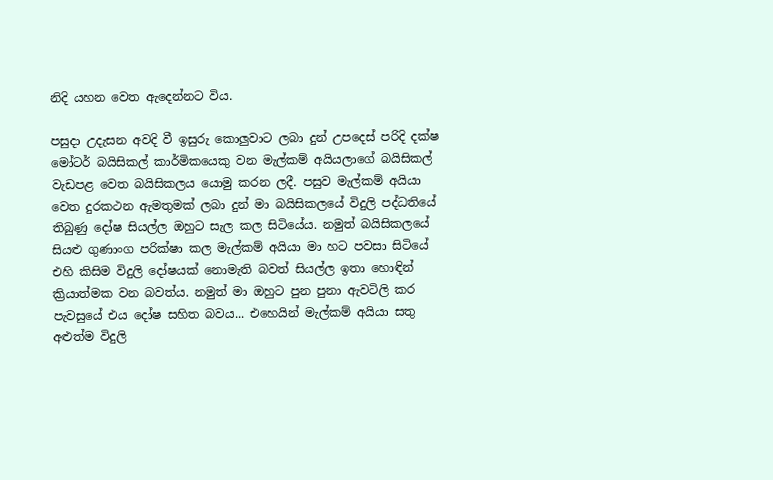නිදි යහන වෙත ඇදෙන්නට විය.

පසුදා උදැසන අවදි වී ඉසුරු කොලුවාට ලබා දුන් උපදෙස් පරිදි දක්ෂ මෝටර් බයිසිකල් කාර්මිකයෙකු වන මැල්කම් අයියලාගේ බයිසිකල් වැඩපළ වෙත බයිසිකලය යොමු කරන ලදී. පසුව මැල්කම් අයියා වෙත දුරකථන ඇමතුමක් ලබා දුන් මා බයිසිකලයේ විදුලි පද්ධතියේ තිබුණු දෝෂ සියල්ල ඔහුට සැල කල සිටියේය. නමුත් බයිසිකලයේ සියළු ගුණාංග පරික්ෂා කල මැල්කම් අයියා මා හට පවසා සිටියේ එහි කිසිම විදුලි දෝෂයක් නොමැති බවත් සියල්ල ඉතා හොඳින් ක්‍රියාත්මක වන බවත්ය. නමුත් මා ඔහුට පුන පුනා ඇවටිලි කර පැවසුයේ එය දෝෂ සහිත බවය... එහෙයින් මැල්කම් අයියා සතු අළුත්ම විදුලි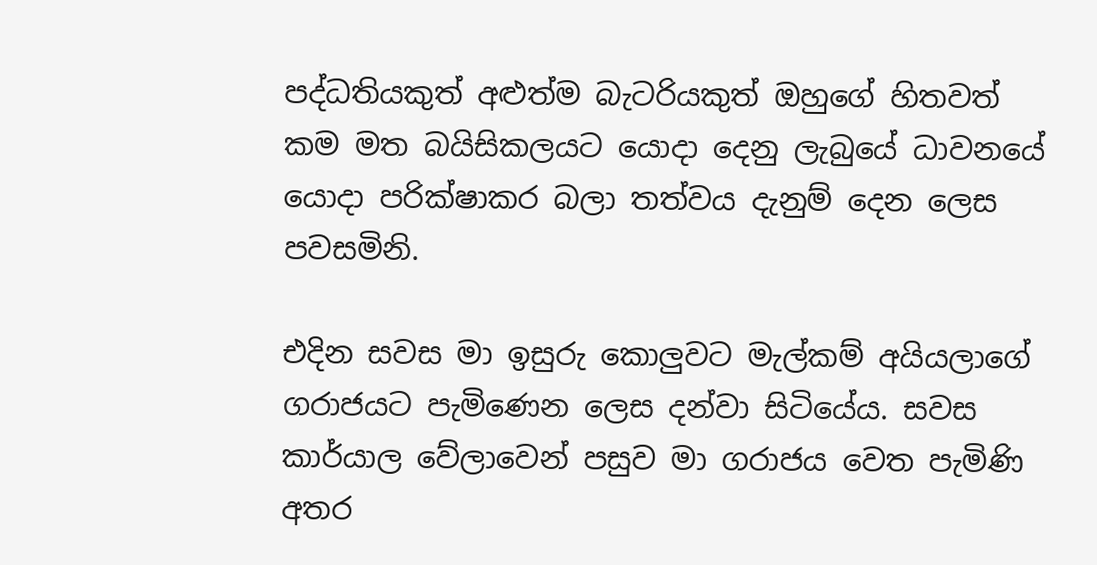පද්ධතියකුත් අළුත්ම බැටරියකුත් ඔහුගේ හිතවත් කම මත බයිසිකලයට යොදා දෙනු ලැබුයේ ධාවනයේ යොදා පරික්ෂාකර බලා තත්වය දැනුම් දෙන ලෙස පවසමිනි.

එදින සවස මා ඉසුරු කොලුවට මැල්කම් අයියලාගේ ගරාජයට පැමිණෙන ලෙස දන්වා සිටියේය. සවස කාර්යාල වේලාවෙන් පසුව මා ගරාජය වෙත පැමිණි අතර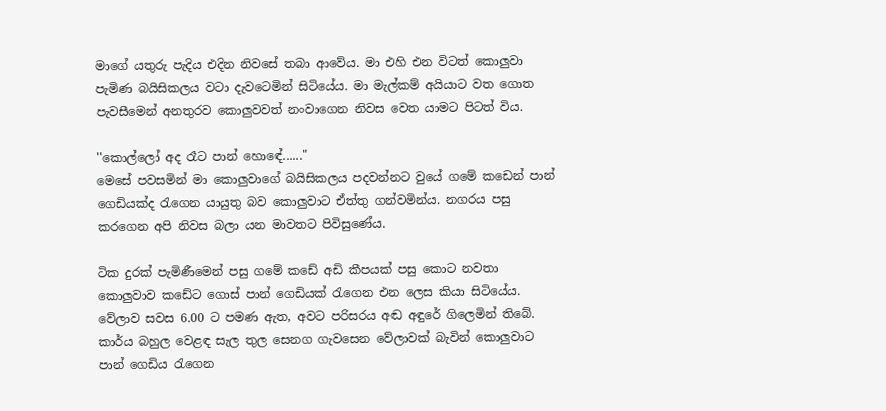මාගේ යතුරු පැදිය එදින නිවසේ තබා ආවේය. මා එහි එන විටත් කොලුවා පැමිණ බයිසිකලය වටා දැවටෙමින් සිටියේය. මා මැල්කම් අයියාට වත ගොත පැවසීමෙන් අනතුරව කොලුවවත් නංවාගෙන නිවස වෙත යාමට පිටත් විය.

''කොල්ලෝ අද රෑට පාන් හොඳේ......"
මෙසේ පවසමින් මා කොලුවාගේ බයිසිකලය පදවන්නට වුයේ ගමේ කඩෙන් පාන් ගෙඩියක්ද රැගෙන යායුතු බව කොලුවාට ඒත්තු ගන්වමින්ය. නගරය පසු කරගෙන අපි නිවස බලා යන මාවතට පිවිසුණේය.

ටික දුරක් පැමිණීමෙන් පසු ගමේ කඩේ අඩි කීපයක් පසු කොට නවතා කොලුවාව කඩේට ගොස් පාන් ගෙඩියක් රැගෙන එන ලෙස කියා සිටියේය. වේලාව සවස 6.00 ට පමණ ඇත, අවට පරිසරය අඬ අඳුරේ ගිලෙමින් තිබේ. කාර්ය බහුල වෙළඳ සැල තුල සෙනග ගැවසෙන වේලාවක් බැවින් කොලුවාට පාන් ගෙඩිය රැගෙන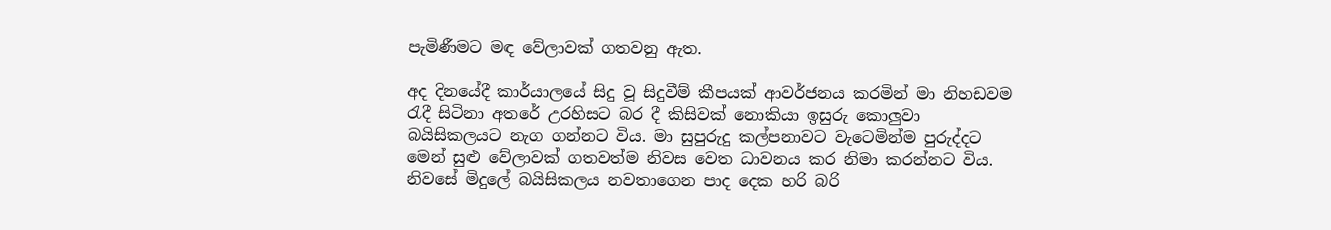පැමිණීමට මඳ වේලාවක් ගතවනු ඇත.

අද දිනයේදී කාර්යාලයේ සිදු වූ සිදුවීම් කීපයක් ආවර්ජනය කරමින් මා නිහඩවම රැදී සිටිනා අතරේ උරහිසට බර දී කිසිවක් නොකියා ඉසුරු කොලුවා බයිසිකලයට නැග ගන්නට විය. මා සුපුරුදු කල්පනාවට වැටෙමින්ම පුරුද්දට මෙන් සුළු වේලාවක් ගතවත්ම නිවස වෙත ධාවනය කර නිමා කරන්නට විය. නිවසේ මිදුලේ බයිසිකලය නවතාගෙන පාද දෙක හරි බරි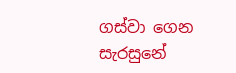ගස්වා ගෙන සැරසුනේ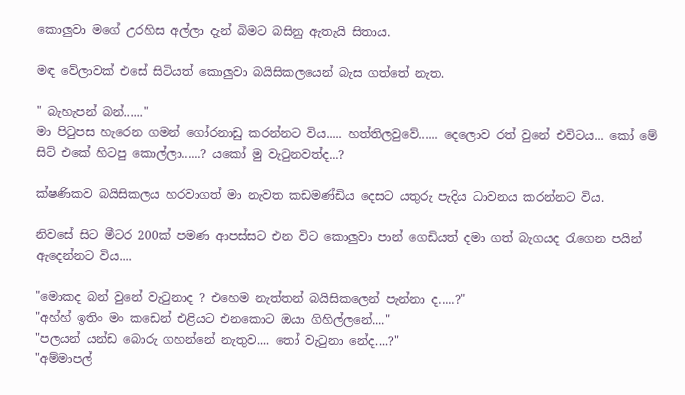කොලුවා මගේ උරහිස අල්ලා දැන් බිමට බසිනු ඇතැයි සිතාය.

මඳ වේලාවක් එසේ සිටියත් කොලුවා බයිසිකලයෙන් බැස ගත්තේ නැත.

" බැහැපන් බන්......"
මා පිටුපස හැරෙන ගමන් ගෝරනාඩු කරන්නට විය..... හත්තිලවුවේ...... දෙලොව රත් වුනේ එවිටය... කෝ මේ සිට් එකේ හිටපු කොල්ලා......? යකෝ මු වැටුනවත්ද...?

ක්ෂණිකව බයිසිකලය හරවාගත් මා නැවත කඩමණ්ඩිය දෙසට යතුරු පැදිය ධාවනය කරන්නට විය.

නිවසේ සිට මීටර 200ක් පමණ ආපස්සට එන විට කොලුවා පාන් ගෙඩියත් දමා ගත් බැගයද රැගෙන පයින් ඇදෙන්නට විය....

"මොකද බන් වුනේ වැටුනාද ? එහෙම නැත්තන් බයිසිකලෙන් පැන්නා ද.....?"
"අහ්හ් ඉතිං මං කඩෙන් එළියට එනකොට ඔයා ගිහිල්ලනේ...."
"පලයන් යන්ඩ බොරු ගහන්නේ නැතුව.... තෝ වැටුනා නේද....?"
"අම්මාපල්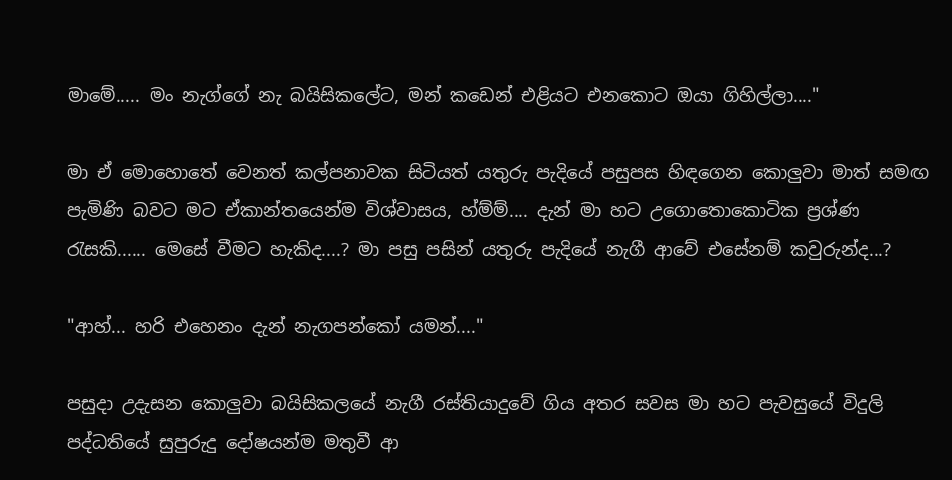මාමේ..... මං නැග්ගේ නැ බයිසිකලේට, මන් කඩෙන් එළියට එනකොට ඔයා ගිහිල්ලා...."

මා ඒ මොහොතේ වෙනත් කල්පනාවක සිටියත් යතුරු පැදියේ පසුපස හිඳගෙන කොලුවා මාත් සමඟ පැමිණි බවට මට ඒකාන්තයෙන්ම විශ්වාසය, හ්ම්ම්.... දැන් මා හට උගොතොකොටික ප්‍රශ්ණ රැසකි...... මෙසේ වීමට හැකිද....? මා පසු පසින් යතුරු පැදියේ නැගී ආවේ එසේනම් කවුරුන්ද...?

"ආහ්... හරි එහෙනං දැන් නැගපන්කෝ යමන්...."

පසුදා උදැසන කොලුවා බයිසිකලයේ නැගී රස්තියාදුවේ ගිය අතර සවස මා හට පැවසුයේ විදුලි පද්ධතියේ සුපුරුදු දෝෂයන්ම මතුවී ආ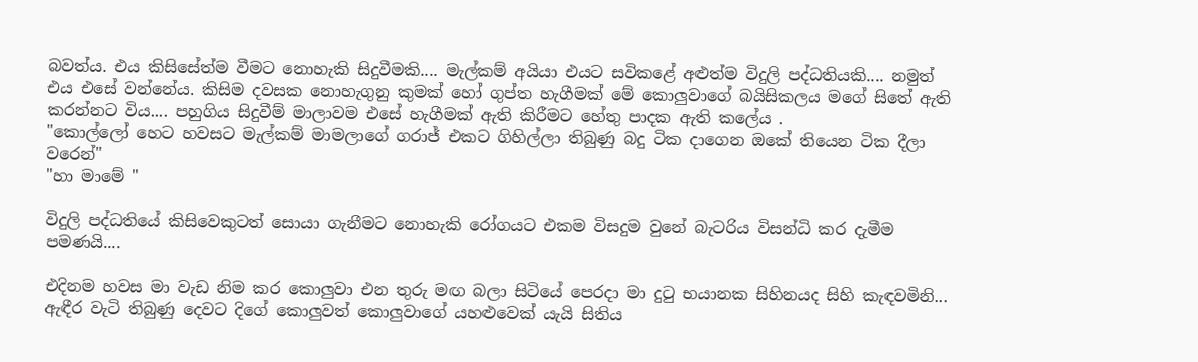බවත්ය. එය කිසිසේත්ම වීමට නොහැකි සිදුවීමකි.... මැල්කම් අයියා එයට සවිකළේ අළුත්ම විදුලි පද්ධතියකි.... නමුත් එය එසේ වන්නේය. කිසිම දවසක නොහැගුනු කුමක් හෝ ගුප්ත හැගීමක් මේ කොලුවාගේ බයිසිකලය මගේ සිතේ ඇති කරන්නට විය.... පහුගිය සිදුවීම් මාලාවම එසේ හැගීමක් ඇති කිරීමට හේතු පාදක ඇති කලේය .
"කොල්ලෝ හෙට හවසට මැල්කම් මාමලාගේ ගරාජ් එකට ගිහිල්ලා තිබුණු බදු ටික දාගෙන ඔකේ තියෙන ටික දීලා වරෙන්"
"හා මාමේ "

විදුලි පද්ධතියේ කිසිවෙකුටත් සොයා ගැනීමට නොහැකි රෝගයට එකම විසදුම වුනේ බැටරිය විසන්ධි කර දැමීම පමණයි....

එදිනම හවස මා වැඩ නිම කර කොලුවා එන තුරු මඟ බලා සිටියේ පෙරදා මා දුටු භයානක සිහිනයද සිහි කැඳවමිනි... ඇඳීර වැටි තිබුණු දෙවට දිගේ කොලුවත් කොලුවාගේ යහළුවෙක් යැයි සිතිය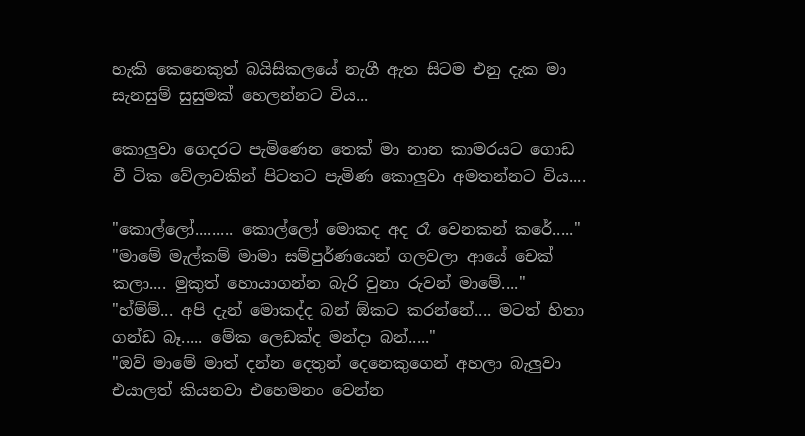හැකි කෙනෙකුත් බයිසිකලයේ නැගී ඇත සිටම එනු දැක මා සැනසුම් සුසුමක් හෙලන්නට විය...

කොලුවා ගෙදරට පැමිණෙන තෙක් මා නාන කාමරයට ගොඩ වී ටික වේලාවකින් පිටතට පැමිණ කොලුවා අමතන්නට විය....

"කොල්ලෝ......... කොල්ලෝ මොකද අද රෑ වෙනකන් කරේ....."
"මාමේ මැල්කම් මාමා සම්පුර්ණයෙන් ගලවලා ආයේ චෙක් කලා.... මුකුත් හොයාගන්න බැරි වුනා රුවන් මාමේ...."
"හ්ම්ම්... අපි දැන් මොකද්ද බන් ඕකට කරන්නේ.... මටත් හිතා ගන්ඩ බෑ..... මේක ලෙඩක්ද මන්දා බන්....."
"ඔව් මාමේ මාත් දන්න දෙතුන් දෙනෙකුගෙන් අහලා බැලුවා එයාලත් කියනවා එහෙමනං වෙන්න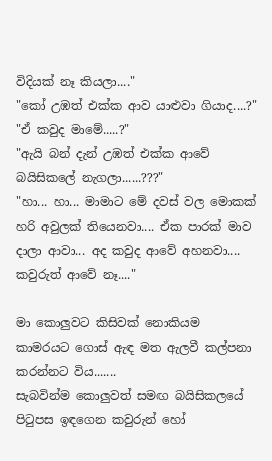විදියක් නෑ කියලා...."
"කෝ උඹත් එක්ක ආව යාළුවා ගියාද....?"
"ඒ කවුද මාමේ.....?"
"ඇයි බන් දැන් උඹත් එක්ක ආවේ බයිසිකලේ නැගලා......???"
"හා... හා... මාමාට මේ දවස් වල මොකක් හරි අවුලක් තියෙනවා.... ඒක පාරක් මාව දාලා ආවා... අද කවුද ආවේ අහනවා.... කවුරුත් ආවේ නෑ...."

මා කොලුවට කිසිවක් නොකියම කාමරයට ගොස් ඇඳ මත ඇලවී කල්පනා කරන්නට විය.......
සැබවින්ම කොලුවත් සමඟ බයිසිකලයේ පිටුපස ඉඳගෙන කවුරුන් හෝ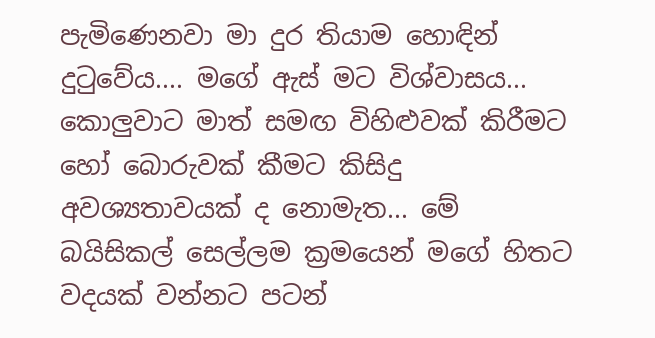පැමිණෙනවා මා දුර තියාම හොඳින් දුටුවේය.... මගේ ඇස් මට විශ්වාසය... කොලුවාට මාත් සමඟ විහිළුවක් කිරීමට හෝ බොරුවක් කීමට කිසිදු අවශ්‍යතාවයක් ද නොමැත... මේ බයිසිකල් සෙල්ලම ක්‍රමයෙන් මගේ හිතට වදයක් වන්නට පටන්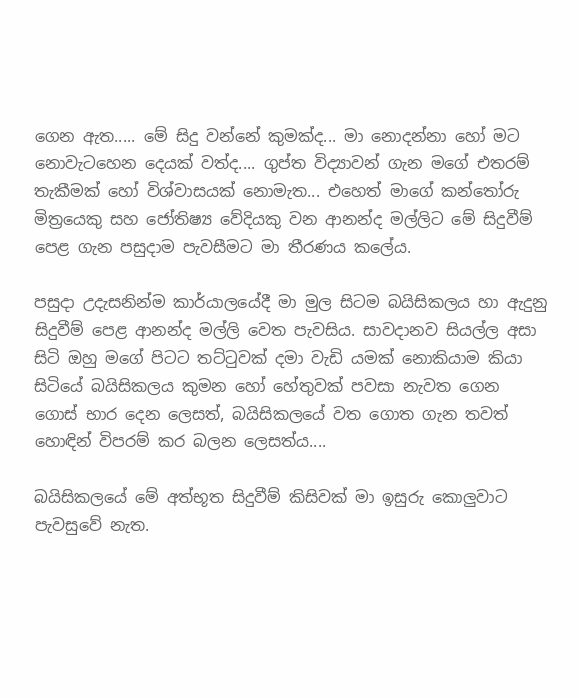ගෙන ඇත..... මේ සිදු වන්නේ කුමක්ද... මා නොදන්නා හෝ මට නොවැටහෙන දෙයක් වත්ද.... ගුප්ත විද්‍යාවන් ගැන මගේ එතරම් තැකීමක් හෝ විශ්වාසයක් නොමැත... එහෙත් මාගේ කන්තෝරු මිත්‍රයෙකු සහ ජෝතිෂ්‍ය වේදියකු වන ආනන්ද මල්ලිට මේ සිදුවීම් පෙළ ගැන පසුදාම පැවසීමට මා තීරණය කලේය.

පසුදා උදැසනින්ම කාර්යාලයේදී මා මුල සිටම බයිසිකලය හා ඇදුනු සිදුවීම් පෙළ ආනන්ද මල්ලි වෙත පැවසිය. සාවදානව සියල්ල අසා සිටි ඔහු මගේ පිටට තට්ටුවක් දමා වැඩි යමක් නොකියාම කියා සිටියේ බයිසිකලය කුමන හෝ හේතුවක් පවසා නැවත ගෙන ගොස් භාර දෙන ලෙසත්, බයිසිකලයේ වත ගොත ගැන තවත් හොඳින් විපරම් කර බලන ලෙසත්ය....

බයිසිකලයේ මේ අත්භූත සිදුවීම් කිසිවක් මා ඉසුරු කොලුවාට පැවසුවේ නැත.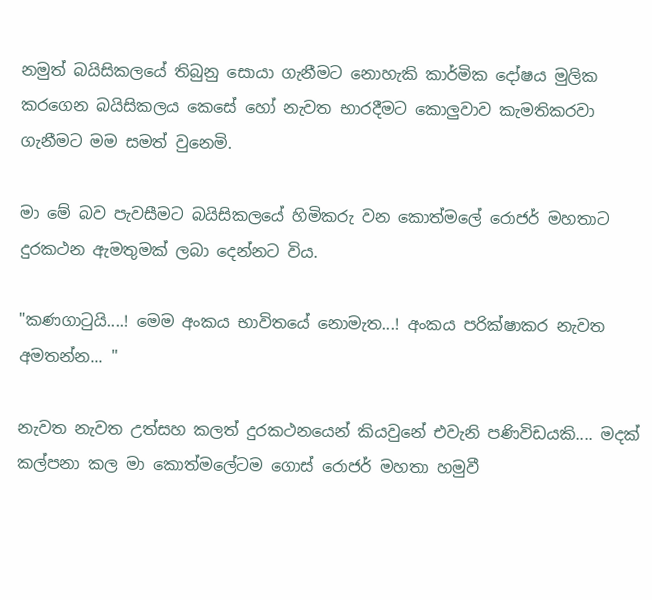නමුත් බයිසිකලයේ තිබුනු සොයා ගැනීමට නොහැකි කාර්මික දෝෂය මුලික කරගෙන බයිසිකලය කෙසේ හෝ නැවත භාරදීමට කොලුවාව කැමතිකරවා ගැනීමට මම සමත් වුනෙමි.

මා මේ බව පැවසීමට බයිසිකලයේ හිමිකරු වන කොත්මලේ රොජර් මහතාට දුරකථන ඇමතුමක් ලබා දෙන්නට විය.

"කණගාටුයි....! මෙම අංකය භාවිතයේ නොමැත...! අංකය පරික්ෂාකර නැවත අමතන්න... "

නැවත නැවත උත්සහ කලත් දුරකථනයෙන් කියවුනේ එවැනි පණිවිඩයකි.... මදක් කල්පනා කල මා කොත්මලේටම ගොස් රොජර් මහතා හමුවී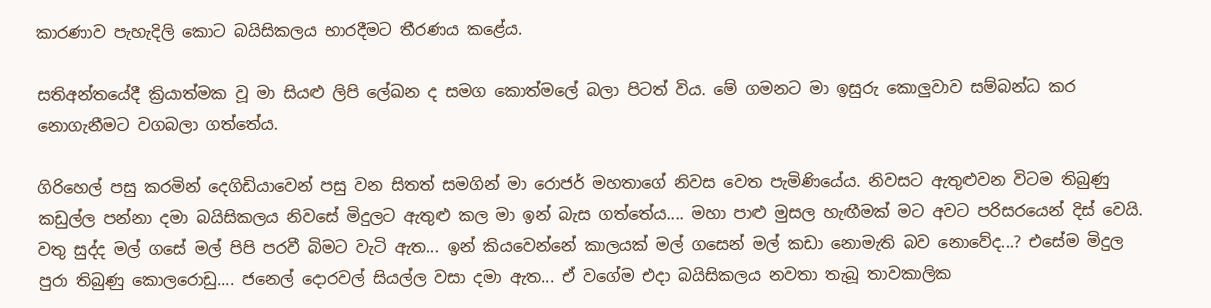කාරණාව පැහැදිලි කොට බයිසිකලය භාරදීමට තීරණය කළේය.

සතිඅන්තයේදී ක්‍රියාත්මක වූ මා සියළු ලිපි ලේඛන ද සමග කොත්මලේ බලා පිටත් විය. මේ ගමනට මා ඉසුරු කොලුවාව සම්බන්ධ කර නොගැනීමට වගබලා ගත්තේය.

ගිරිහෙල් පසු කරමින් දෙගිඩියාවෙන් පසු වන සිතත් සමගින් මා රොජර් මහතාගේ නිවස වෙත පැමිණියේය. නිවසට ඇතුළුවන විටම තිබුණු කඩුල්ල පන්නා දමා බයිසිකලය නිවසේ මිදුලට ඇතුළු කල මා ඉන් බැස ගත්තේය.... මහා පාළු මුසල හැඟීමක් මට අවට පරිසරයෙන් දිස් වෙයි. වතු සුද්ද මල් ගසේ මල් පිපි පරවී බිමට වැටි ඇත... ඉන් කියවෙන්නේ කාලයක් මල් ගසෙන් මල් කඩා නොමැති බව නොවේද...? එසේම මිදුල පුරා තිබුණු කොලරොඩු.... ජනෙල් දොරවල් සියල්ල වසා දමා ඇත... ඒ වගේම එදා බයිසිකලය නවතා තැබූ තාවකාලික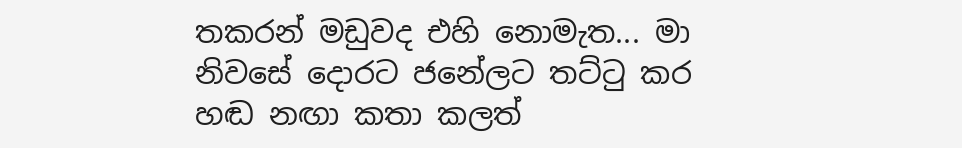තකරන් මඩුවද එහි නොමැත... මා නිවසේ දොරට ජනේලට තට්ටු කර හඬ නඟා කතා කලත්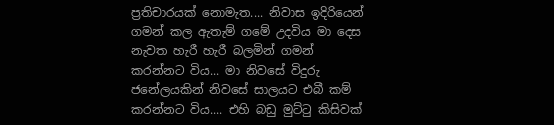ප්‍රතිචාරයක් නොමැත.... නිවාස ඉදිරියෙන් ගමන් කල ඇතැම් ගමේ උදවිය මා දෙස නැවත හැරී හැරී බලමින් ගමන් කරන්නට විය... මා නිවසේ විදුරු ජනේලයකින් නිවසේ සාලයට එබී කම් කරන්නට විය.... එහි බඩු මුට්ටු කිසිවක්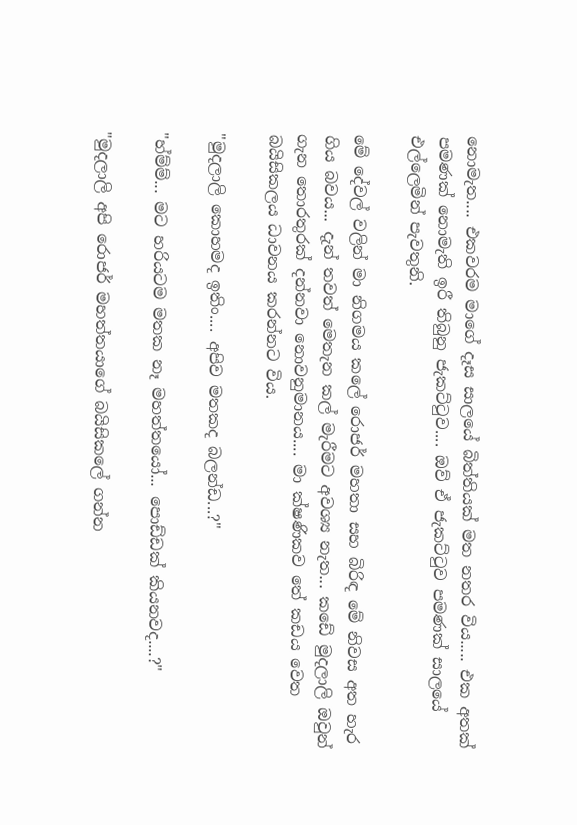නොමැත.... එකවරම මාගේ දෑස සාලයේ බිත්තියක් මත නතර විය..... එක අතක් පමණක් නොමැති ඉරී තිබුනු ජැකට්ටුව.... ඔව් ඒ ජැකට්ටුව පමණක් සාලයේ එල්ලෙමින් පැවතුනි.

මේ දේවල් වලින් මා නිගමය කලේ රොජර් මහතා සහ බිරිඳ මේ නිවස අත හැර ගිය බවය... දැන් තවත් මෙතැන කල් මැරීමට අවශ්‍ය නැත... කඩේ මුදලාලි ඔවුන් ගැන තොරතුරක් දන්නවා නොවනුමානය.... මා ක්ෂණිකව තේ කඩය වෙත බයිසිකලය ධාවනය කරන්නට විය.

"මුදලාලි කොහමද ඉතිං.... අපිව මතකද බලන්ඩ...?"

"හ්ම්ම්... මට හරියටම මතක නෑ මහත්තයෝ... පොඩ්ඩක් කියනවද....?"

"මුදලාලි අපි රොජර් මහත්තයාගේ බයිසිකලේ ගන්න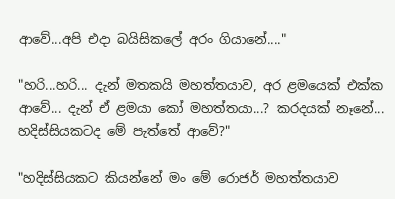ආවේ...අපි එදා බයිසිකලේ අරං ගියානේ...."

"හරි...හරි... දැන් මතකයි මහත්තයාව, අර ළමයෙක් එක්ක ආවේ... දැන් ඒ ළමයා කෝ මහත්තයා...? කරදයක් නෑනේ... හදිස්සියකටද මේ පැත්තේ ආවේ?"

"හදිස්සියකට කියන්නේ මං මේ රොජර් මහත්තයාව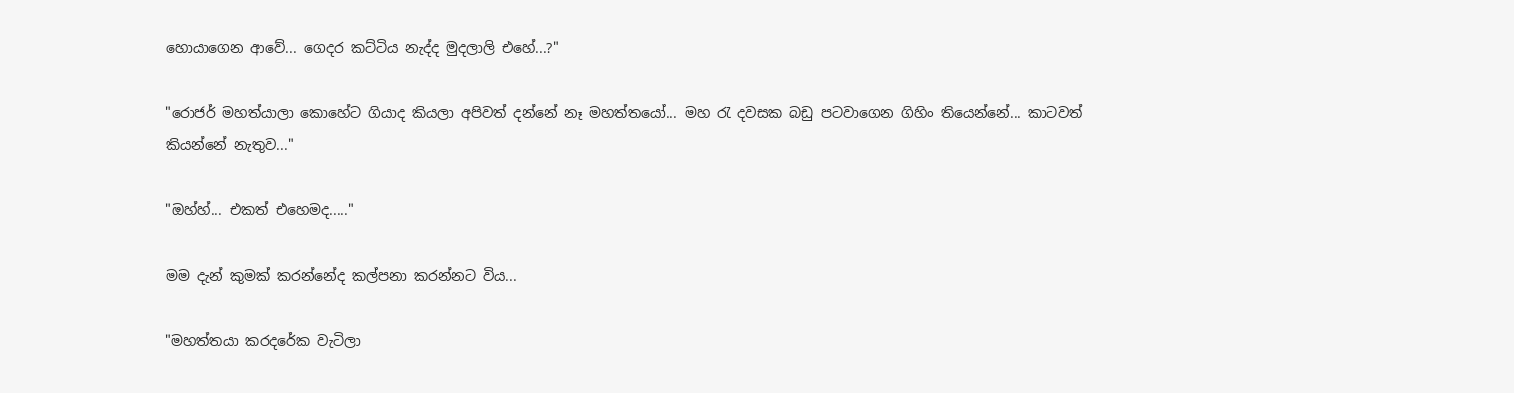හොයාගෙන ආවේ... ගෙදර කට්ටිය නැද්ද මුදලාලි එහේ...?"

"රොජර් මහත්යාලා කොහේට ගියාද කියලා අපිවත් දන්නේ නෑ මහත්තයෝ... මහ රැ දවසක බඩු පටවාගෙන ගිහිං තියෙන්නේ... කාටවත් කියන්නේ නැතුව..."

"ඔහ්හ්... එකත් එහෙමද....."

මම දැන් කුමක් කරන්නේද කල්පනා කරන්නට විය...

"මහත්තයා කරදරේක වැටිලා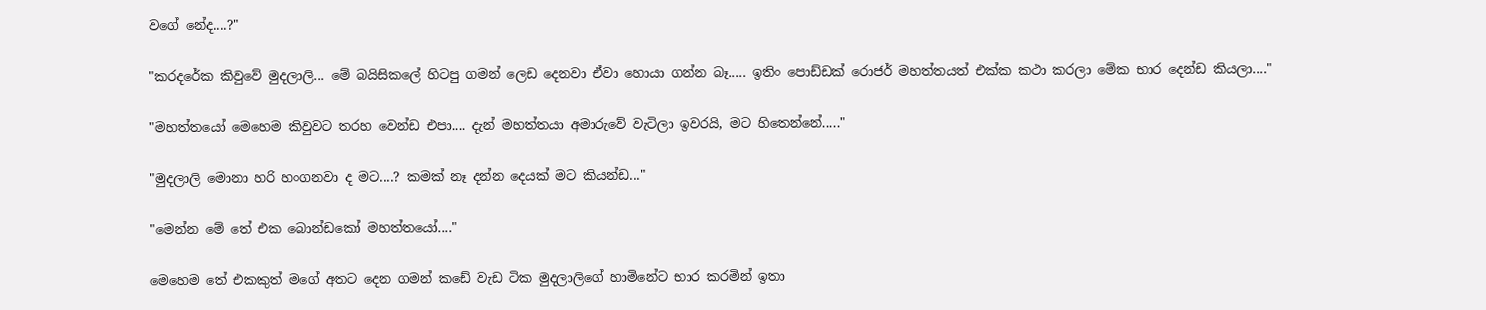වගේ නේද....?"

"කරදරේක කිවුවේ මුදලාලි... මේ බයිසිකලේ හිටපු ගමන් ලෙඩ දෙනවා ඒවා හොයා ගන්න බෑ..... ඉතිං පොඩ්ඩක් රොජර් මහත්තයත් එක්ක කථා කරලා මේක භාර දෙන්ඩ කියලා...."

"මහත්තයෝ මෙහෙම කිවුවට තරහ වෙන්ඩ එපා.... දැන් මහත්තයා අමාරුවේ වැටිලා ඉවරයි, මට හිතෙන්නේ....."

"මුදලාලි මොනා හරි හංගනවා ද මට....? කමක් නෑ දන්න දෙයක් මට කියන්ඩ..."

"මෙන්න මේ තේ එක බොන්ඩකෝ මහත්තයෝ...."

මෙහෙම තේ එකකුත් මගේ අතට දෙන ගමන් කඩේ වැඩ ටික මුදලාලිගේ හාමිනේට භාර කරමින් ඉතා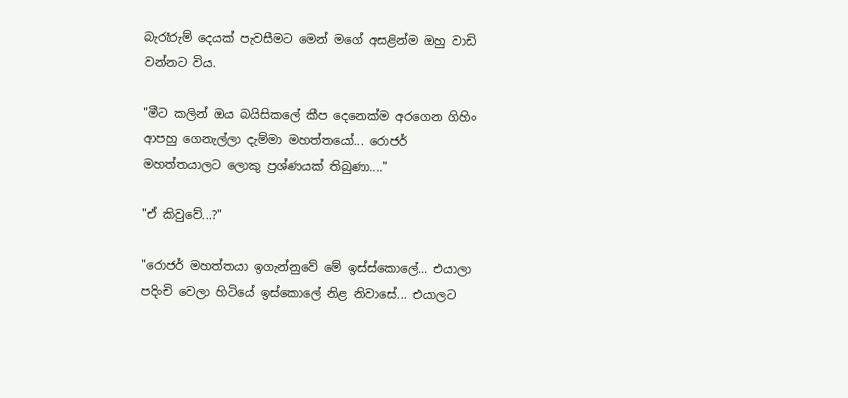බැරෑරුම් දෙයක් පැවසීමට මෙන් මගේ අසළින්ම ඔහු වාඩි වන්නට විය.

"මීට කලින් ඔය බයිසිකලේ කීප දෙනෙක්ම අරගෙන ගිහිං ආපහු ගෙනැල්ලා දැම්මා මහත්තයෝ... රොජර් මහත්තයාලට ලොකු ප්‍රශ්ණයක් තිබුණා...."

"ඒ කිවුවේ...?"

"රොජර් මහත්තයා ඉගැන්නුවේ මේ ඉස්ස්කොලේ... එයාලා පදිංචි වෙලා හිටියේ ඉස්කොලේ නිළ නිවාසේ... එයාලට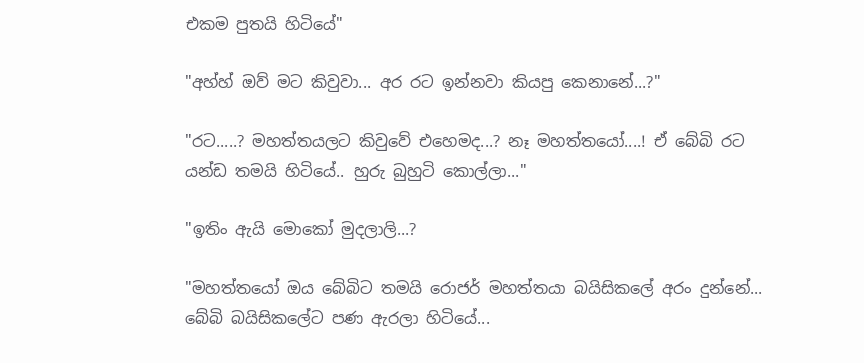එකම පුතයි හිටියේ"

"අහ්හ් ඔව් මට කිවුවා... අර රට ඉන්නවා කියපු කෙනානේ...?"

"රට.....? මහත්තයලට කිවුවේ එහෙමද...? නෑ මහත්තයෝ....! ඒ බේබි රට යන්ඩ තමයි හිටියේ.. හුරු බුහුටි කොල්ලා..."

"ඉතිං ඇයි මොකෝ මුදලාලි...?

"මහත්තයෝ ඔය බේබිට තමයි රොජර් මහත්තයා බයිසිකලේ අරං දුන්නේ... බේබි බයිසිකලේට පණ ඇරලා හිටියේ...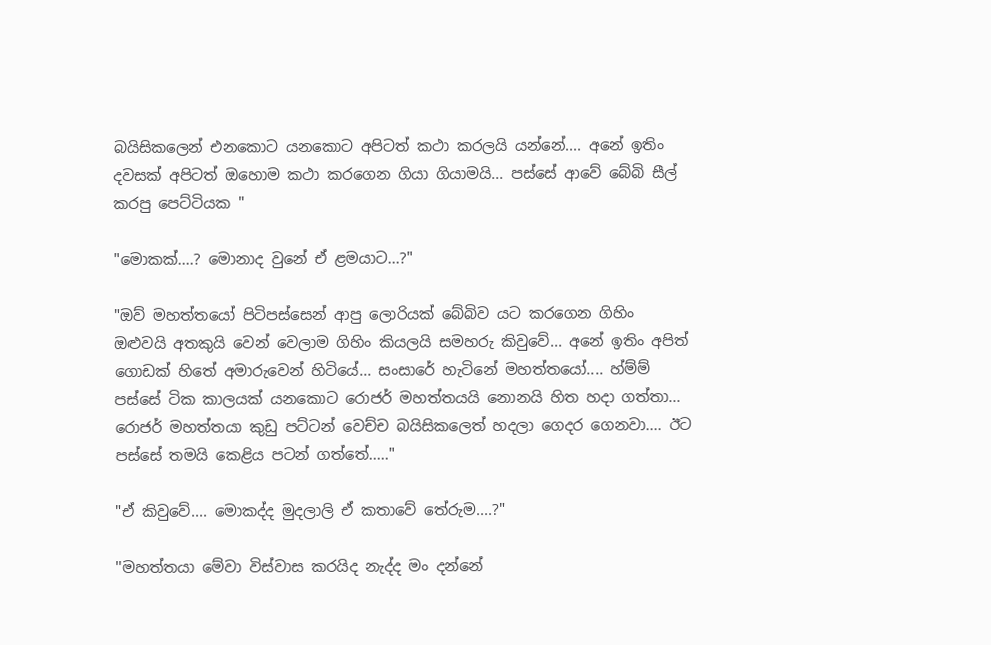බයිසිකලෙන් එනකොට යනකොට අපිටත් කථා කරලයි යන්නේ.... අනේ ඉතිං දවසක් අපිටත් ඔහොම කථා කරගෙන ගියා ගියාමයි... පස්සේ ආවේ බේබි සීල් කරපු පෙට්ටියක "

"මොකක්....? මොනාද වුනේ ඒ ළමයාට...?"

"ඔව් මහත්තයෝ පිටිපස්සෙන් ආපු ලොරියක් බේබිව යට කරගෙන ගිහිං ඔළුවයි අතකුයි වෙන් වෙලාම ගිහිං කියලයි සමහරු කිවුවේ... අනේ ඉතිං අපිත් ගොඩක් හිතේ අමාරුවෙන් හිටියේ... සංසාරේ හැටිනේ මහත්තයෝ.... හ්ම්ම් පස්සේ ටික කාලයක් යනකොට රොජර් මහත්තයයි නොනයි හිත හදා ගත්තා... රොජර් මහත්තයා කුඩු පට්ටන් වෙච්ච බයිසිකලෙත් හදලා ගෙදර ගෙනවා.... ඊට පස්සේ තමයි කෙළිය පටන් ගත්තේ....."

"ඒ කිවුවේ.... මොකද්ද මුදලාලි ඒ කතාවේ තේරුම....?"

''මහත්තයා මේවා විස්වාස කරයිද නැද්ද මං දන්නේ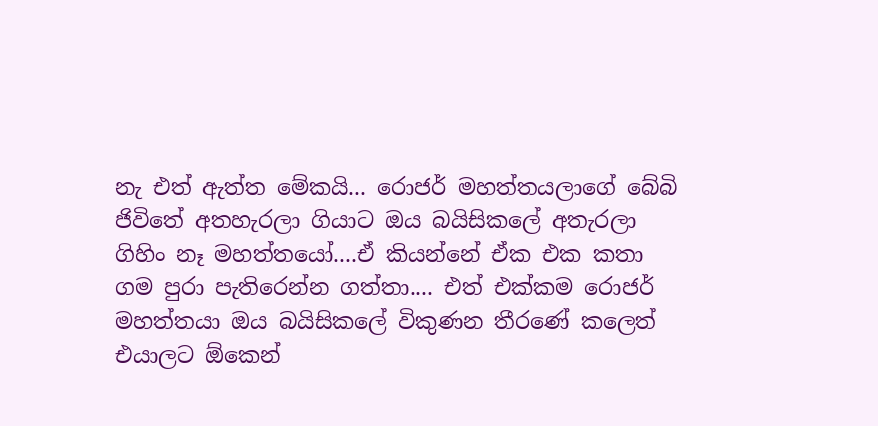නැ එත් ඇත්ත මේකයි... රොජර් මහත්තයලාගේ බේබි ජිවිතේ අතහැරලා ගියාට ඔය බයිසිකලේ අතැරලා ගිහිං නෑ මහත්තයෝ....ඒ කියන්නේ ඒක එක කතා ගම පුරා පැතිරෙන්න ගත්තා.... එත් එක්කම රොජර් මහත්තයා ඔය බයිසිකලේ විකුණන තීරණේ කලෙත් එයාලට ඕකෙන්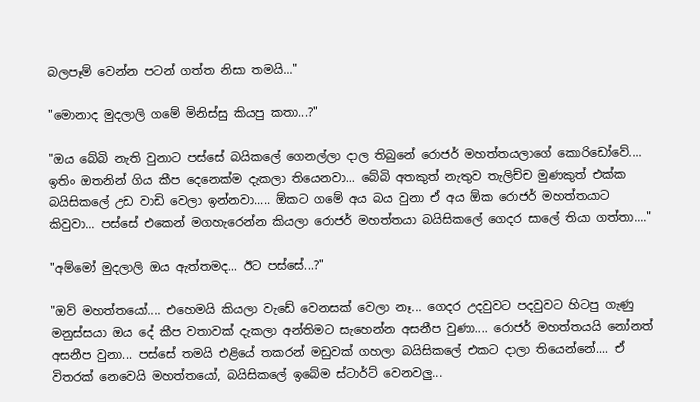බලපෑම් වෙන්න පටන් ගත්ත නිසා තමයි..."

"මොනාද මුදලාලි ගමේ මිනිස්සු කියපු කතා...?"

"ඔය බේබි නැති වුනාට පස්සේ බයිකලේ ගෙනල්ලා දාල තිබුනේ රොජර් මහත්තයලාගේ කොරිඩෝවේ.... ඉතිං ඔතනින් ගිය කීප දෙනෙක්ම දැකලා තියෙනවා... බේබි අතකුත් නැතුව තැලිච්ච මුණකුත් එක්ක බයිසිකලේ උඩ වාඩි වෙලා ඉන්නවා..... ඕකට ගමේ අය බය වුනා ඒ අය ඕක රොජර් මහත්තයාට කිවුවා... පස්සේ එකෙන් මගහැරෙන්න කියලා රොජර් මහත්තයා බයිසිකලේ ගෙදර සාලේ තියා ගත්තා...."

"අම්මෝ මුදලාලි ඔය ඇත්තමද... ඊට පස්සේ...?"

"ඔව් මහත්තයෝ.... එහෙමයි කියලා වැඩේ වෙනසක් වෙලා නෑ... ගෙදර උදවුවට පදවුවට හිටපු ගැණු මනුස්සයා ඔය දේ කීප වතාවක් දැකලා අන්තිමට සැහෙන්න අසනීප වුණා.... රොජර් මහත්තයයි නෝනත් අසනීප වුනා... පස්සේ තමයි එළියේ තකරන් මඩුවක් ගහලා බයිසිකලේ එකට දාලා තියෙන්නේ.... ඒ විතරක් නෙවෙයි මහත්තයෝ, බයිසිකලේ ඉබේම ස්ටාර්ට් වෙනවලු...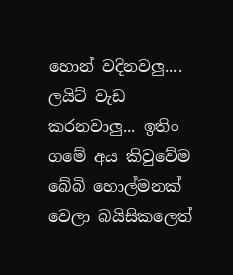හොන් වදිනවලු.... ලයිට් වැඩ කරනවාලු... ඉතිං ගමේ අය කිවුවේම බේබි හොල්මනක් වෙලා බයිසිකලෙත්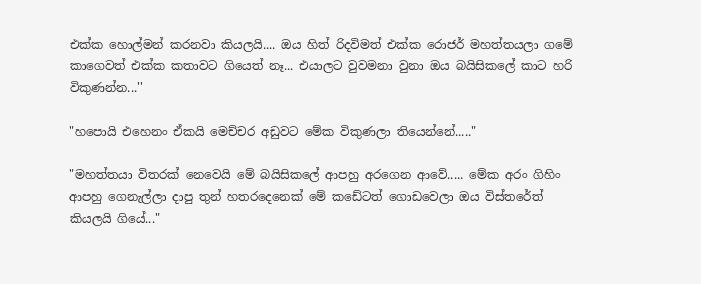එක්ක හොල්මන් කරනවා කියලයි.... ඔය හිත් රිදවිමත් එක්ක රොජර් මහත්තයලා ගමේ කාගෙවත් එක්ක කතාවට ගියෙත් නෑ... එයාලට වුවමනා වුනා ඔය බයිසිකලේ කාට හරි විකුණන්න...''

"හපොයි එහෙනං ඒකයි මෙච්චර අඩුවට මේක විකුණලා තියෙන්නේ....."

"මහත්තයා විතරක් නෙවෙයි මේ බයිසිකලේ ආපහු අරගෙන ආවේ..... මේක අරං ගිහිං ආපහු ගෙනැල්ලා දාපු තුන් හතරදෙනෙක් මේ කඩේටත් ගොඩවෙලා ඔය විස්තරේත් කියලයි ගියේ..."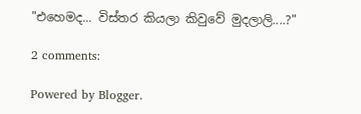"එහෙමද... විස්තර කියලා කිවුවේ මුදලාලි....?"

2 comments:

Powered by Blogger.